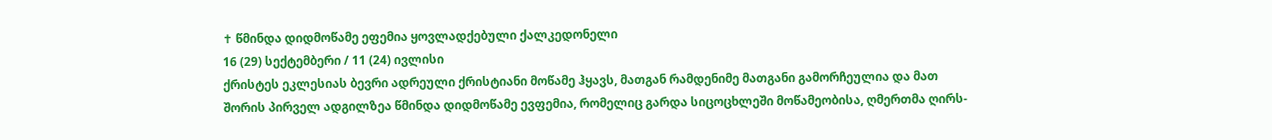✝ წმინდა დიდმოწამე ეფემია ყოვლადქებული ქალკედონელი
16 (29) სექტემბერი / 11 (24) ივლისი
ქრისტეს ეკლესიას ბევრი ადრეული ქრისტიანი მოწამე ჰყავს, მათგან რამდენიმე მათგანი გამორჩეულია და მათ შორის პირველ ადგილზეა წმინდა დიდმოწამე ევფემია, რომელიც გარდა სიცოცხლეში მოწამეობისა, ღმერთმა ღირს-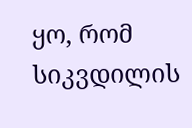ყო, რომ სიკვდილის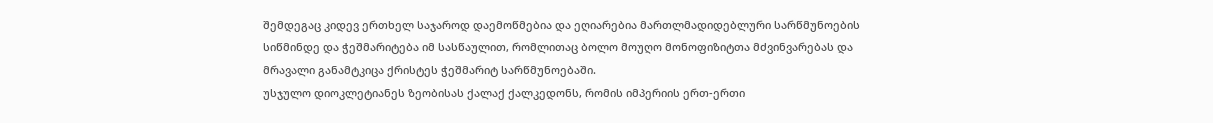შემდეგაც კიდევ ერთხელ საჯაროდ დაემოწმებია და ეღიარებია მართლმადიდებლური სარწმუნოების სიწმინდე და ჭეშმარიტება იმ სასწაულით, რომლითაც ბოლო მოუღო მონოფიზიტთა მძვინვარებას და მრავალი განამტკიცა ქრისტეს ჭეშმარიტ სარწმუნოებაში.
უსჯულო დიოკლეტიანეს ზეობისას ქალაქ ქალკედონს, რომის იმპერიის ერთ-ერთი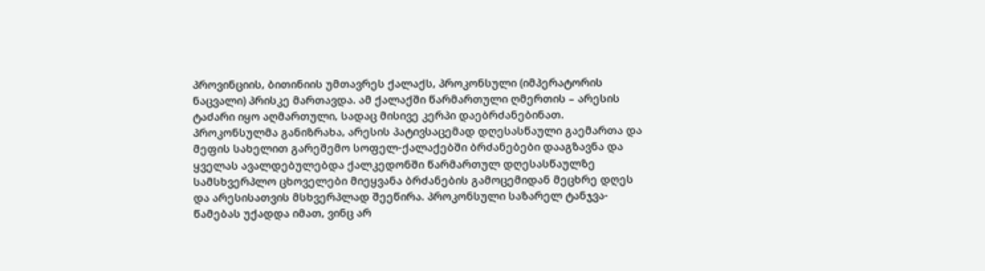პროვინციის, ბითინიის უმთავრეს ქალაქს, პროკონსული (იმპერატორის ნაცვალი) პრისკე მართავდა. ამ ქალაქში წარმართული ღმერთის – არესის ტაძარი იყო აღმართული, სადაც მისივე კერპი დაებრძანებინათ. პროკონსულმა განიზრახა, არესის პატივსაცემად დღესასწაული გაემართა და მეფის სახელით გარეშემო სოფელ-ქალაქებში ბრძანებები დააგზავნა და ყველას ავალდებულებდა ქალკედონში წარმართულ დღესასწაულზე სამსხვერპლო ცხოველები მიეყვანა ბრძანების გამოცემიდან მეცხრე დღეს და არესისათვის მსხვერპლად შეეწირა. პროკონსული საზარელ ტანჯვა-წამებას უქადდა იმათ, ვინც არ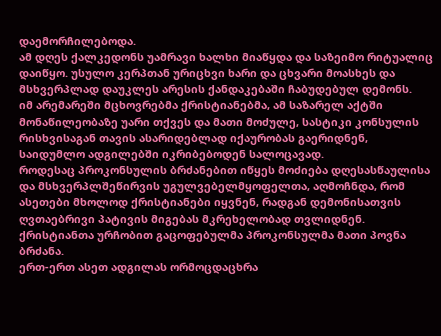დაემორჩილებოდა.
ამ დღეს ქალკედონს უამრავი ხალხი მიაწყდა და საზეიმო რიტუალიც დაიწყო. უსულო კერპთან ურიცხვი ხარი და ცხვარი მოასხეს და მსხვერპლად დაუკლეს არესის ქანდაკებაში ჩაბუდებულ დემონს.
იმ არემარეში მცხოვრებმა ქრისტიანებმა, ამ საზარელ აქტში მონაწილეობაზე უარი თქვეს და მათი მოძულე, სასტიკი კონსულის რისხვისაგან თავის ასარიდებლად იქაურობას გაერიდნენ, საიდუმლო ადგილებში იკრიბებოდენ სალოცავად.
როდესაც პროკონსულის ბრძანებით იწყეს მოძიება დღესასწაულისა და მსხვერპლშეწირვის უგულვებელმყოფელთა, აღმოჩნდა, რომ ასეთები მხოლოდ ქრისტიანები იყვნენ, რადგან დემონისათვის ღვთაებრივი პატივის მიგებას მკრეხელობად თვლიდნენ. ქრისტიანთა ურჩობით გაცოფებულმა პროკონსულმა მათი პოვნა ბრძანა.
ერთ-ერთ ასეთ ადგილას ორმოცდაცხრა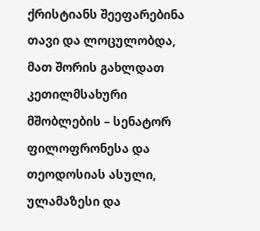ქრისტიანს შეეფარებინა თავი და ლოცულობდა, მათ შორის გახლდათ კეთილმსახური მშობლების – სენატორ ფილოფრონესა და თეოდოსიას ასული, ულამაზესი და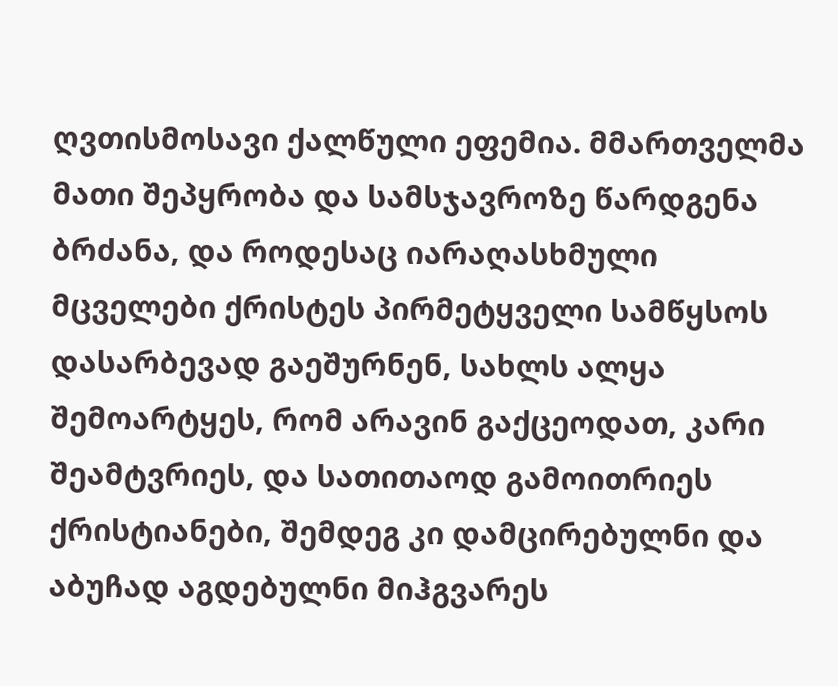ღვთისმოსავი ქალწული ეფემია. მმართველმა მათი შეპყრობა და სამსჯავროზე წარდგენა ბრძანა, და როდესაც იარაღასხმული მცველები ქრისტეს პირმეტყველი სამწყსოს დასარბევად გაეშურნენ, სახლს ალყა შემოარტყეს, რომ არავინ გაქცეოდათ, კარი შეამტვრიეს, და სათითაოდ გამოითრიეს ქრისტიანები, შემდეგ კი დამცირებულნი და აბუჩად აგდებულნი მიჰგვარეს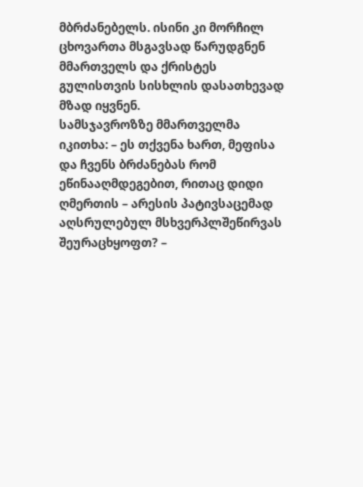მბრძანებელს. ისინი კი მორჩილ ცხოვართა მსგავსად წარუდგნენ მმართველს და ქრისტეს გულისთვის სისხლის დასათხევად მზად იყვნენ.
სამსჯავროზზე მმართველმა იკითხა: – ეს თქვენა ხართ, მეფისა და ჩვენს ბრძანებას რომ ეწინააღმდეგებით, რითაც დიდი ღმერთის – არესის პატივსაცემად აღსრულებულ მსხვერპლშეწირვას შეურაცხყოფთ? –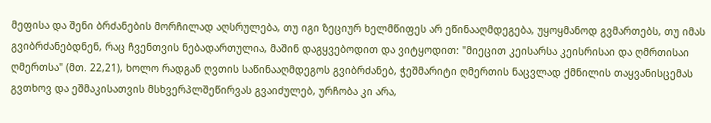მეფისა და შენი ბრძანების მორჩილად აღსრულება, თუ იგი ზეციურ ხელმწიფეს არ ეწინააღმდეგება, უყოყმანოდ გვმართებს, თუ იმას გვიბრძანებდნენ, რაც ჩვენთვის ნებადართულია, მაშინ დაგყვებოდით და ვიტყოდით: "მიეცით კეისარსა კეისრისაი და ღმრთისაი ღმერთსა" (მთ. 22,21), ხოლო რადგან ღვთის საწინააღმდეგოს გვიბრძანებ, ჭეშმარიტი ღმერთის ნაცვლად ქმნილის თაყვანისცემას გვთხოვ და ეშმაკისათვის მსხვერპლშეწირვას გვაიძულებ, ურჩობა კი არა,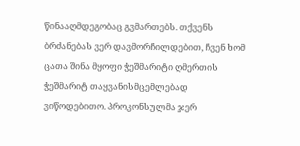წინააღმდეგობაც გვმართებს. თქვენს ბრძანებას ვერ დავმორჩილდებით, ჩვენ ხომ ცათა შინა მყოფი ჭეშმარიტი ღმერთის ჭეშმარიტ თაყვანისმცემლებად ვიწოდებითო. პროკონსულმა ჯერ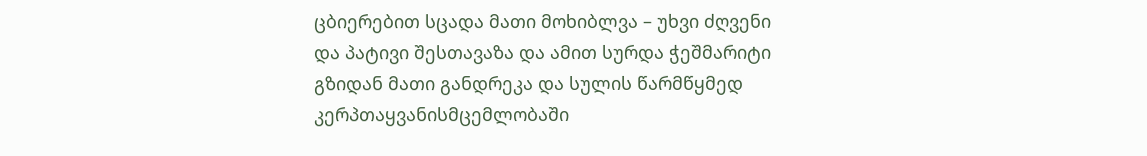ცბიერებით სცადა მათი მოხიბლვა – უხვი ძღვენი და პატივი შესთავაზა და ამით სურდა ჭეშმარიტი გზიდან მათი განდრეკა და სულის წარმწყმედ კერპთაყვანისმცემლობაში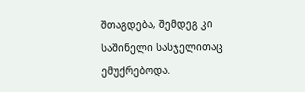შთაგდება, შემდეგ კი საშინელი სასჯელითაც ემუქრებოდა.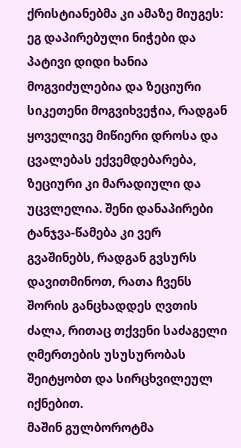ქრისტიანებმა კი ამაზე მიუგეს: ეგ დაპირებული ნიჭები და პატივი დიდი ხანია მოგვიძულებია და ზეციური სიკეთენი მოგვიხვეჭია, რადგან ყოველივე მიწიერი დროსა და ცვალებას ექვემდებარება, ზეციური კი მარადიული და უცვლელია. შენი დანაპირები ტანჯვა-წამება კი ვერ გვაშინებს, რადგან გვსურს დავითმინოთ, რათა ჩვენს შორის განცხადდეს ღვთის ძალა, რითაც თქვენი საძაგელი ღმერთების უსუსურობას შეიტყობთ და სირცხვილეულ იქნებით.
მაშინ გულბოროტმა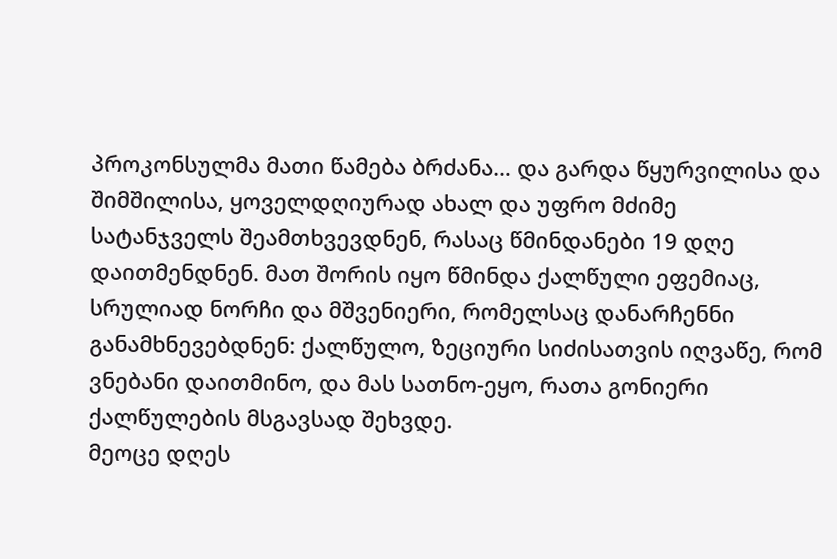პროკონსულმა მათი წამება ბრძანა… და გარდა წყურვილისა და შიმშილისა, ყოველდღიურად ახალ და უფრო მძიმე სატანჯველს შეამთხვევდნენ, რასაც წმინდანები 19 დღე დაითმენდნენ. მათ შორის იყო წმინდა ქალწული ეფემიაც, სრულიად ნორჩი და მშვენიერი, რომელსაც დანარჩენნი განამხნევებდნენ: ქალწულო, ზეციური სიძისათვის იღვაწე, რომ ვნებანი დაითმინო, და მას სათნო-ეყო, რათა გონიერი ქალწულების მსგავსად შეხვდე.
მეოცე დღეს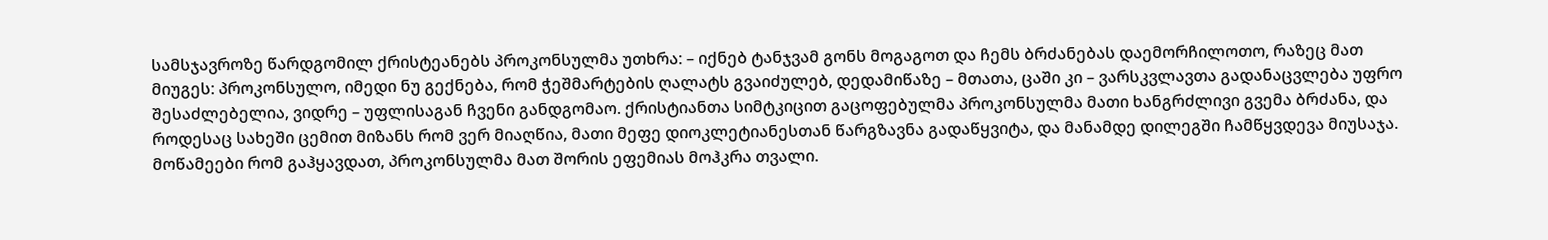სამსჯავროზე წარდგომილ ქრისტეანებს პროკონსულმა უთხრა: – იქნებ ტანჯვამ გონს მოგაგოთ და ჩემს ბრძანებას დაემორჩილოთო, რაზეც მათ მიუგეს: პროკონსულო, იმედი ნუ გექნება, რომ ჭეშმარტების ღალატს გვაიძულებ, დედამიწაზე – მთათა, ცაში კი – ვარსკვლავთა გადანაცვლება უფრო შესაძლებელია, ვიდრე – უფლისაგან ჩვენი განდგომაო. ქრისტიანთა სიმტკიცით გაცოფებულმა პროკონსულმა მათი ხანგრძლივი გვემა ბრძანა, და როდესაც სახეში ცემით მიზანს რომ ვერ მიაღწია, მათი მეფე დიოკლეტიანესთან წარგზავნა გადაწყვიტა, და მანამდე დილეგში ჩამწყვდევა მიუსაჯა.
მოწამეები რომ გაჰყავდათ, პროკონსულმა მათ შორის ეფემიას მოჰკრა თვალი.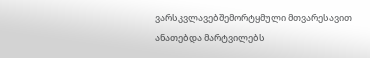ვარსკვლავებშემორტყმული მთვარესავით ანათებდა მარტვილებს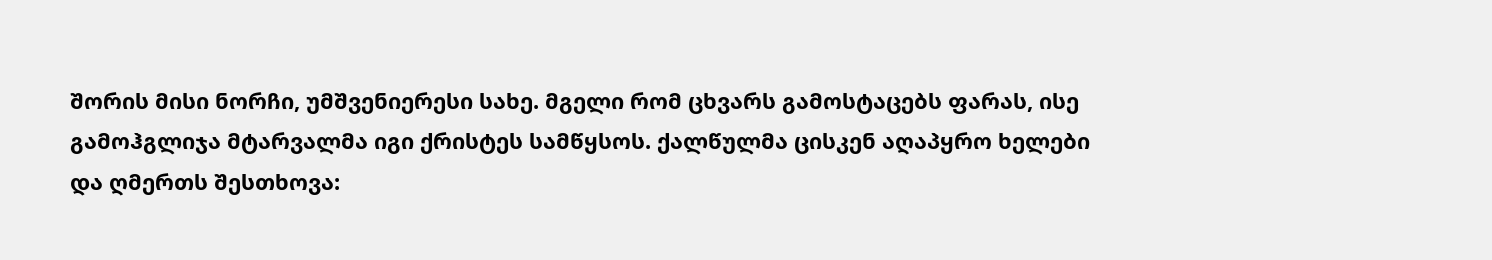შორის მისი ნორჩი, უმშვენიერესი სახე. მგელი რომ ცხვარს გამოსტაცებს ფარას, ისე გამოჰგლიჯა მტარვალმა იგი ქრისტეს სამწყსოს. ქალწულმა ცისკენ აღაპყრო ხელები და ღმერთს შესთხოვა: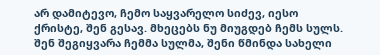არ დამიტევო, ჩემო საყვარელო სიძევ, იესო ქრისტე, შენ გესავ. მხეცებს ნუ მიუგდებ ჩემს სულს. შენ შეგიყვარა ჩემმა სულმა, შენი წმინდა სახელი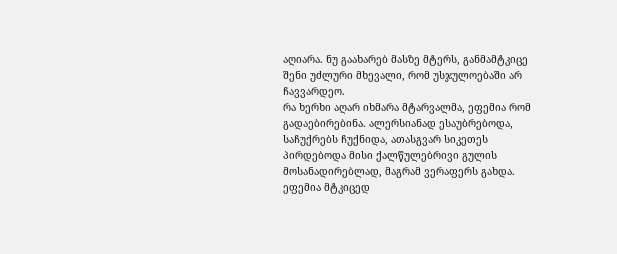აღიარა. ნუ გაახარებ მასზე მტერს, განმამტკიცე შენი უძლური მხევალი, რომ უსჯულოებაში არ ჩავვარდეო.
რა ხერხი აღარ იხმარა მტარვალმა, ეფემია რომ გადაებირებინა. ალერსიანად ესაუბრებოდა, საჩუქრებს ჩუქნიდა, ათასგვარ სიკეთეს პირდებოდა მისი ქალწულებრივი გულის მოსანადირებლად, მაგრამ ვერაფერს გახდა. ეფემია მტკიცედ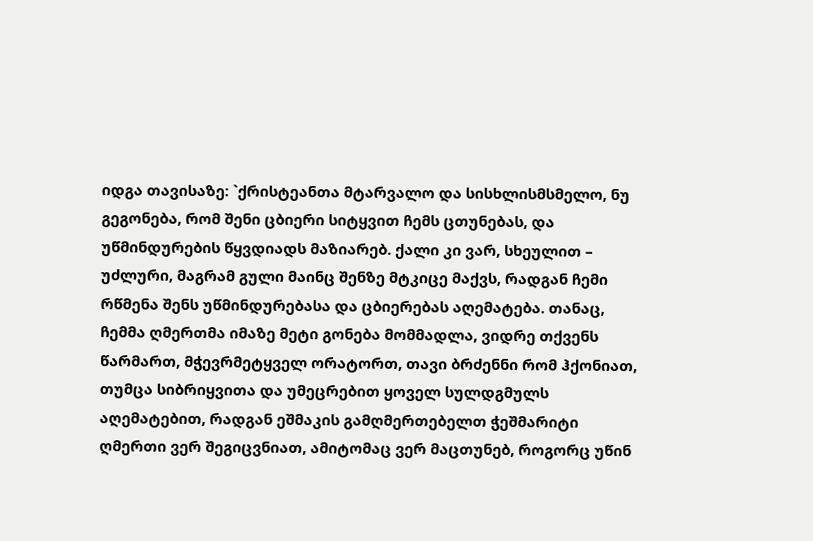იდგა თავისაზე: `ქრისტეანთა მტარვალო და სისხლისმსმელო, ნუ გეგონება, რომ შენი ცბიერი სიტყვით ჩემს ცთუნებას, და უწმინდურების წყვდიადს მაზიარებ. ქალი კი ვარ, სხეულით – უძლური, მაგრამ გული მაინც შენზე მტკიცე მაქვს, რადგან ჩემი რწმენა შენს უწმინდურებასა და ცბიერებას აღემატება. თანაც, ჩემმა ღმერთმა იმაზე მეტი გონება მომმადლა, ვიდრე თქვენს წარმართ, მჭევრმეტყველ ორატორთ, თავი ბრძენნი რომ ჰქონიათ, თუმცა სიბრიყვითა და უმეცრებით ყოველ სულდგმულს აღემატებით, რადგან ეშმაკის გამღმერთებელთ ჭეშმარიტი ღმერთი ვერ შეგიცვნიათ, ამიტომაც ვერ მაცთუნებ, როგორც უწინ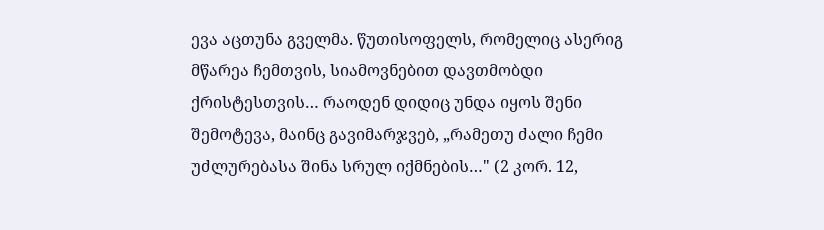ევა აცთუნა გველმა. წუთისოფელს, რომელიც ასერიგ მწარეა ჩემთვის, სიამოვნებით დავთმობდი ქრისტესთვის… რაოდენ დიდიც უნდა იყოს შენი შემოტევა, მაინც გავიმარჯვებ, „რამეთუ ძალი ჩემი უძლურებასა შინა სრულ იქმნების…" (2 კორ. 12,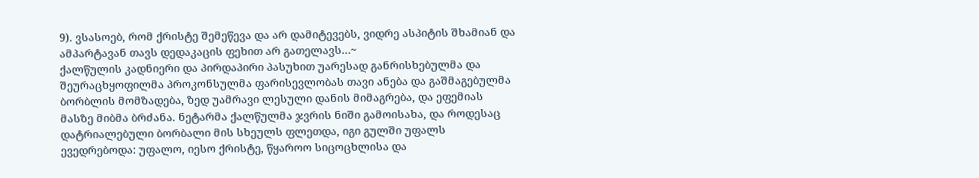9). ვსასოებ, რომ ქრისტე შემეწევა და არ დამიტევებს, ვიდრე ასპიტის შხამიან და ამპარტავან თავს დედაკაცის ფეხით არ გათელავს…~
ქალწულის კადნიერი და პირდაპირი პასუხით უარესად განრისხებულმა და შეურაცხყოფილმა პროკონსულმა ფარისევლობას თავი ანება და გაშმაგებულმა ბორბლის მომზადება, ზედ უამრავი ლესული დანის მიმაგრება, და ეფემიას მასზე მიბმა ბრძანა. ნეტარმა ქალწულმა ჯვრის ნიში გამოისახა, და როდესაც დატრიალებული ბორბალი მის სხეულს ფლეთდა, იგი გულში უფალს ევედრებოდა: უფალო, იესო ქრისტე, წყაროო სიცოცხლისა და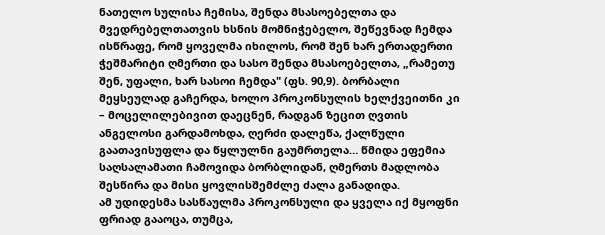ნათელო სულისა ჩემისა, შენდა მსასოებელთა და მვედრებელთათვის ხსნის მომნიჭებელო, შეწევნად ჩემდა ისწრაფე, რომ ყოველმა იხილოს, რომ შენ ხარ ერთადერთი ჭეშმარიტი ღმერთი და სასო შენდა მსასოებელთა, „რამეთუ შენ, უფალი, ხარ სასოი ჩემდა" (ფს. 90,9). ბორბალი მეყსეულად გაჩერდა, ხოლო პროკონსულის ხელქვეითნი კი – მოცელილებივით დაეცნენ, რადგან ზეცით ღვთის ანგელოსი გარდამოხდა, ღერძი დალეწა, ქალწული გაათავისუფლა და წყლულნი გაუმრთელა… წმიდა ეფემია საღსალამათი ჩამოვიდა ბორბლიდან, ღმერთს მადლობა შესწირა და მისი ყოვლისშემძლე ძალა განადიდა.
ამ უდიდესმა სასწაულმა პროკონსული და ყველა იქ მყოფნი ფრიად გააოცა, თუმცა,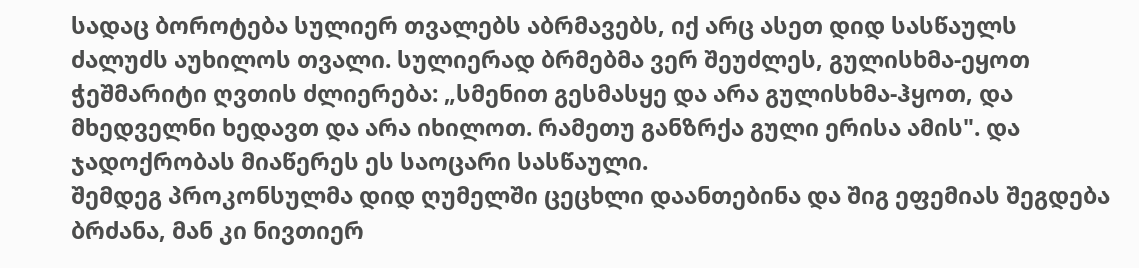სადაც ბოროტება სულიერ თვალებს აბრმავებს, იქ არც ასეთ დიდ სასწაულს ძალუძს აუხილოს თვალი. სულიერად ბრმებმა ვერ შეუძლეს, გულისხმა-ეყოთ ჭეშმარიტი ღვთის ძლიერება: „სმენით გესმასყე და არა გულისხმა-ჰყოთ, და მხედველნი ხედავთ და არა იხილოთ. რამეთუ განზრქა გული ერისა ამის". და ჯადოქრობას მიაწერეს ეს საოცარი სასწაული.
შემდეგ პროკონსულმა დიდ ღუმელში ცეცხლი დაანთებინა და შიგ ეფემიას შეგდება ბრძანა, მან კი ნივთიერ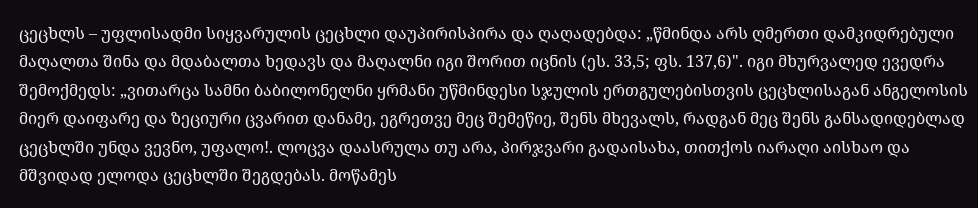ცეცხლს – უფლისადმი სიყვარულის ცეცხლი დაუპირისპირა და ღაღადებდა: „წმინდა არს ღმერთი დამკიდრებული მაღალთა შინა და მდაბალთა ხედავს და მაღალნი იგი შორით იცნის (ეს. 33,5; ფს. 137,6)". იგი მხურვალედ ევედრა შემოქმედს: „ვითარცა სამნი ბაბილონელნი ყრმანი უწმინდესი სჯულის ერთგულებისთვის ცეცხლისაგან ანგელოსის მიერ დაიფარე და ზეციური ცვარით დანამე, ეგრეთვე მეც შემეწიე, შენს მხევალს, რადგან მეც შენს განსადიდებლად ცეცხლში უნდა ვევნო, უფალო!. ლოცვა დაასრულა თუ არა, პირჯვარი გადაისახა, თითქოს იარაღი აისხაო და მშვიდად ელოდა ცეცხლში შეგდებას. მოწამეს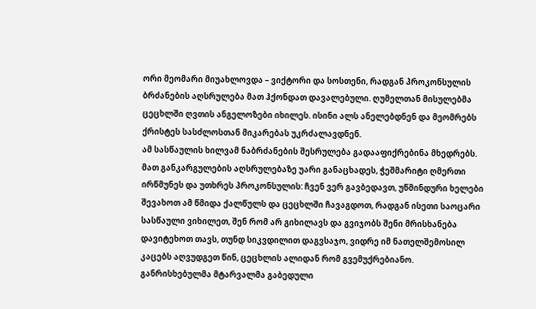ორი მეომარი მიუახლოვდა – ვიქტორი და სოსთენი, რადგან პროკონსულის ბრძანების აღსრულება მათ ჰქონდათ დავალებული. ღუმელთან მისულებმა ცეცხლში ღვთის ანგელოზები იხილეს. ისინი ალს ანელებდნენ და მეომრებს ქრისტეს სასძლოსთან მიკარებას უკრძალავდნენ.
ამ სასწაულის ხილვამ ნაბრძანების შესრულება გადააფიქრებინა მხედრებს. მათ განკარგულების აღსრულებაზე უარი განაცხადეს, ჭეშმარიტი ღმერთი ირწმუნეს და უთხრეს პროკონსულის: ჩვენ ვერ გავბედავთ, უწმინდური ხელები შევახოთ ამ წმიდა ქალწულს და ცეცხლში ჩავაგდოთ, რადგან ისეთი საოცარი სასწაული ვიხილეთ, შენ რომ არ გიხილავს და გვიჯობს შენი მრისხანება დავიტეხოთ თავს, თუნდ სიკვდილით დაგვსაჯო, ვიდრე იმ ნათელშემოსილ კაცებს აღვუდგეთ წინ, ცეცხლის ალიდან რომ გვემუქრებიანო.
განრისხებულმა მტარვალმა გაბედული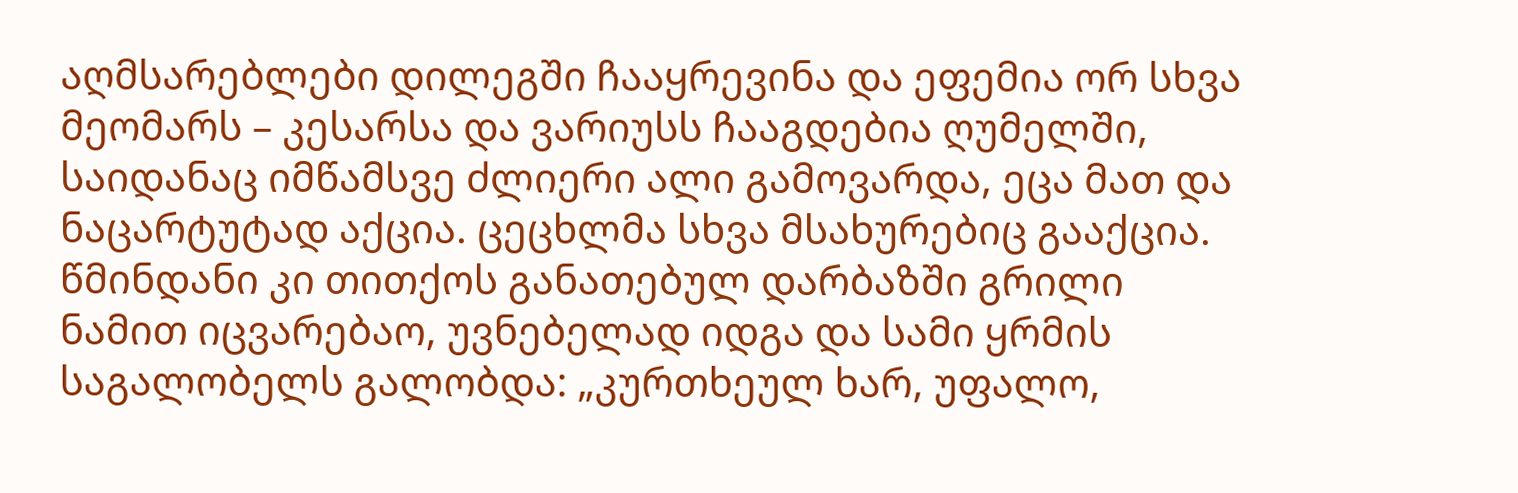აღმსარებლები დილეგში ჩააყრევინა და ეფემია ორ სხვა მეომარს – კესარსა და ვარიუსს ჩააგდებია ღუმელში, საიდანაც იმწამსვე ძლიერი ალი გამოვარდა, ეცა მათ და ნაცარტუტად აქცია. ცეცხლმა სხვა მსახურებიც გააქცია. წმინდანი კი თითქოს განათებულ დარბაზში გრილი ნამით იცვარებაო, უვნებელად იდგა და სამი ყრმის საგალობელს გალობდა: „კურთხეულ ხარ, უფალო,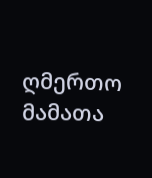ღმერთო მამათა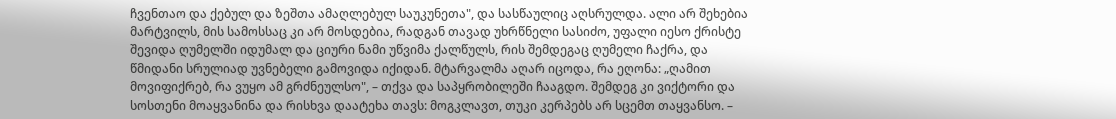ჩვენთაო და ქებულ და ზეშთა ამაღლებულ საუკუნეთა", და სასწაულიც აღსრულდა. ალი არ შეხებია მარტვილს, მის სამოსსაც კი არ მოსდებია, რადგან თავად უხრწნელი სასიძო, უფალი იესო ქრისტე შევიდა ღუმელში იდუმალ და ციური ნამი უწვიმა ქალწულს, რის შემდეგაც ღუმელი ჩაქრა, და წმიდანი სრულიად უვნებელი გამოვიდა იქიდან. მტარვალმა აღარ იცოდა, რა ეღონა: „ღამით მოვიფიქრებ, რა ვუყო ამ გრძნეულსო", – თქვა და საპყრობილეში ჩააგდო. შემდეგ კი ვიქტორი და სოსთენი მოაყვანინა და რისხვა დაატეხა თავს: მოგკლავთ, თუკი კერპებს არ სცემთ თაყვანსო. –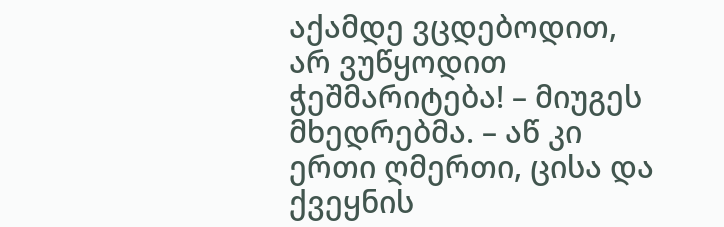აქამდე ვცდებოდით, არ ვუწყოდით ჭეშმარიტება! – მიუგეს მხედრებმა. – აწ კი ერთი ღმერთი, ცისა და ქვეყნის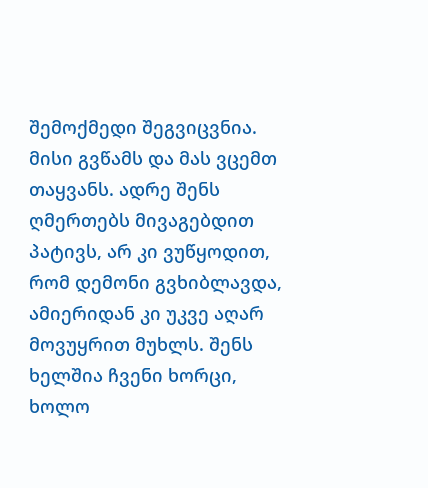შემოქმედი შეგვიცვნია. მისი გვწამს და მას ვცემთ თაყვანს. ადრე შენს ღმერთებს მივაგებდით პატივს, არ კი ვუწყოდით, რომ დემონი გვხიბლავდა, ამიერიდან კი უკვე აღარ მოვუყრით მუხლს. შენს ხელშია ჩვენი ხორცი, ხოლო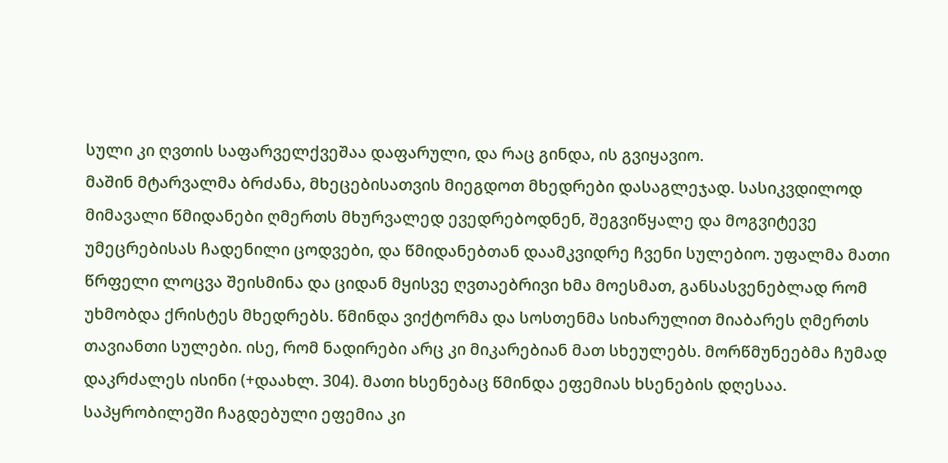სული კი ღვთის საფარველქვეშაა დაფარული, და რაც გინდა, ის გვიყავიო.
მაშინ მტარვალმა ბრძანა, მხეცებისათვის მიეგდოთ მხედრები დასაგლეჯად. სასიკვდილოდ მიმავალი წმიდანები ღმერთს მხურვალედ ევედრებოდნენ, შეგვიწყალე და მოგვიტევე უმეცრებისას ჩადენილი ცოდვები, და წმიდანებთან დაამკვიდრე ჩვენი სულებიო. უფალმა მათი წრფელი ლოცვა შეისმინა და ციდან მყისვე ღვთაებრივი ხმა მოესმათ, განსასვენებლად რომ უხმობდა ქრისტეს მხედრებს. წმინდა ვიქტორმა და სოსთენმა სიხარულით მიაბარეს ღმერთს თავიანთი სულები. ისე, რომ ნადირები არც კი მიკარებიან მათ სხეულებს. მორწმუნეებმა ჩუმად დაკრძალეს ისინი (+დაახლ. 304). მათი ხსენებაც წმინდა ეფემიას ხსენების დღესაა.
საპყრობილეში ჩაგდებული ეფემია კი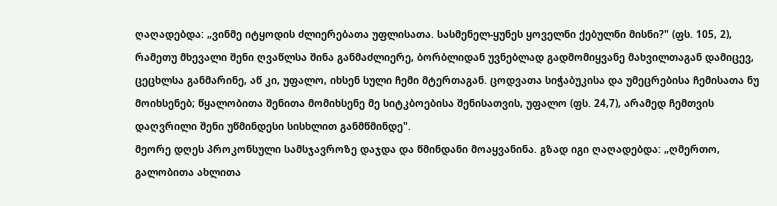ღაღადებდა: „ვინმე იტყოდის ძლიერებათა უფლისათა. სასმენელ-ყუნეს ყოველნი ქებულნი მისნი?" (ფს. 105, 2), რამეთუ მხევალი შენი ღვაწლსა შინა განმაძლიერე, ბორბლიდან უვნებლად გადმომიყვანე მახვილთაგან დამიცევ, ცეცხლსა განმარინე, აწ კი, უფალო, იხსენ სული ჩემი მტერთაგან. ცოდვათა სიჭაბუკისა და უმეცრებისა ჩემისათა ნუ მოიხსენებ; წყალობითა შენითა მომიხსენე მე სიტკბოებისა შენისათვის, უფალო (ფს. 24,7), არამედ ჩემთვის დაღვრილი შენი უწმინდესი სისხლით განმწმინდე".
მეორე დღეს პროკონსული სამსჯავროზე დაჯდა და წმინდანი მოაყვანინა. გზად იგი ღაღადებდა: „ღმერთო, გალობითა ახლითა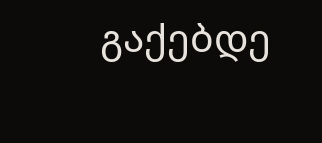გაქებდე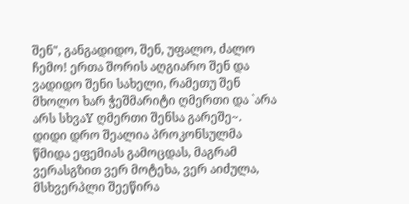შენ", განგადიდო, შენ, უფალო, ძალო ჩემო! ერთა შორის აღგიარო შენ და ვადიდო შენი სახელი, რამეთუ შენ მხოლო ხარ ჭეშმარიტი ღმერთი და `არა არს სხვაY ღმერთი შენსა გარეშე~.
დიდი დრო შეალია პროკონსულმა წმიდა ეფემიას გამოცდას, მაგრამ ვერასგზით ვერ მოტეხა, ვერ აიძულა, მსხვერპლი შეეწირა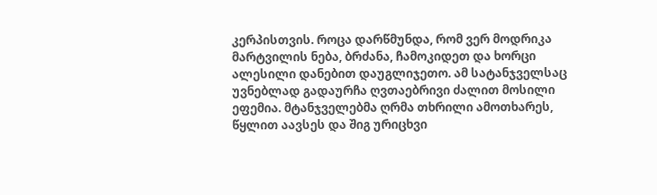კერპისთვის. როცა დარწმუნდა, რომ ვერ მოდრიკა მარტვილის ნება, ბრძანა, ჩამოკიდეთ და ხორცი ალესილი დანებით დაუგლიჯეთო. ამ სატანჯველსაც უვნებლად გადაურჩა ღვთაებრივი ძალით მოსილი ეფემია. მტანჯველებმა ღრმა თხრილი ამოთხარეს, წყლით აავსეს და შიგ ურიცხვი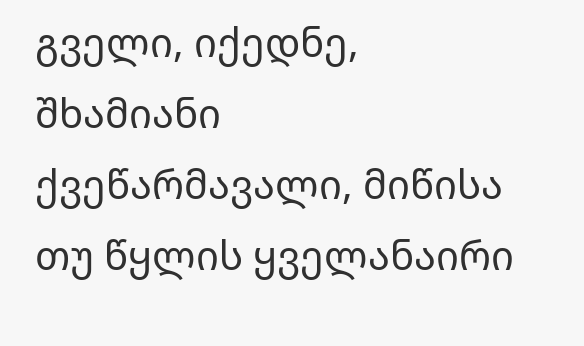გველი, იქედნე, შხამიანი ქვეწარმავალი, მიწისა თუ წყლის ყველანაირი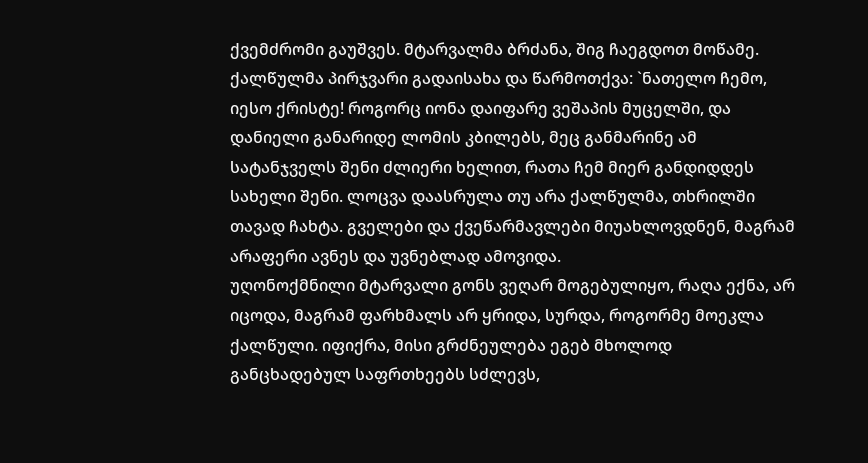ქვემძრომი გაუშვეს. მტარვალმა ბრძანა, შიგ ჩაეგდოთ მოწამე. ქალწულმა პირჯვარი გადაისახა და წარმოთქვა: `ნათელო ჩემო, იესო ქრისტე! როგორც იონა დაიფარე ვეშაპის მუცელში, და დანიელი განარიდე ლომის კბილებს, მეც განმარინე ამ სატანჯველს შენი ძლიერი ხელით, რათა ჩემ მიერ განდიდდეს სახელი შენი. ლოცვა დაასრულა თუ არა ქალწულმა, თხრილში თავად ჩახტა. გველები და ქვეწარმავლები მიუახლოვდნენ, მაგრამ არაფერი ავნეს და უვნებლად ამოვიდა.
უღონოქმნილი მტარვალი გონს ვეღარ მოგებულიყო, რაღა ექნა, არ იცოდა, მაგრამ ფარხმალს არ ყრიდა, სურდა, როგორმე მოეკლა ქალწული. იფიქრა, მისი გრძნეულება ეგებ მხოლოდ განცხადებულ საფრთხეებს სძლევს,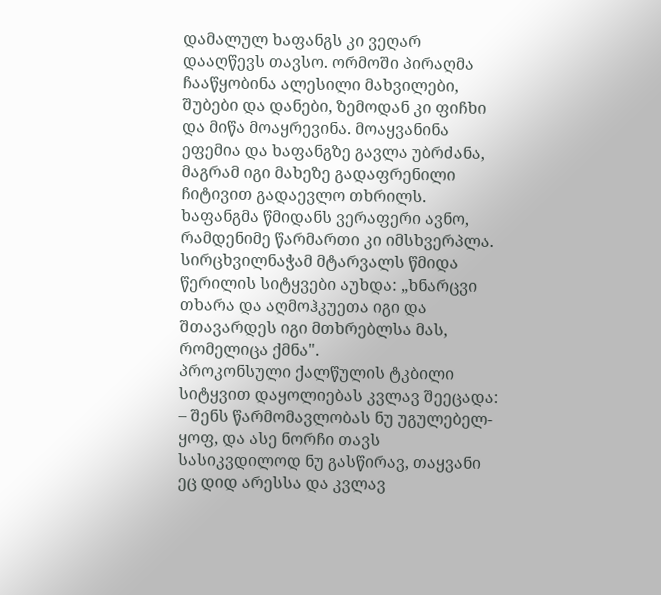დამალულ ხაფანგს კი ვეღარ დააღწევს თავსო. ორმოში პირაღმა ჩააწყობინა ალესილი მახვილები, შუბები და დანები, ზემოდან კი ფიჩხი და მიწა მოაყრევინა. მოაყვანინა ეფემია და ხაფანგზე გავლა უბრძანა, მაგრამ იგი მახეზე გადაფრენილი ჩიტივით გადაევლო თხრილს. ხაფანგმა წმიდანს ვერაფერი ავნო, რამდენიმე წარმართი კი იმსხვერპლა. სირცხვილნაჭამ მტარვალს წმიდა წერილის სიტყვები აუხდა: „ხნარცვი თხარა და აღმოჰკუეთა იგი და შთავარდეს იგი მთხრებლსა მას, რომელიცა ქმნა".
პროკონსული ქალწულის ტკბილი სიტყვით დაყოლიებას კვლავ შეეცადა: – შენს წარმომავლობას ნუ უგულებელ-ყოფ, და ასე ნორჩი თავს სასიკვდილოდ ნუ გასწირავ, თაყვანი ეც დიდ არესსა და კვლავ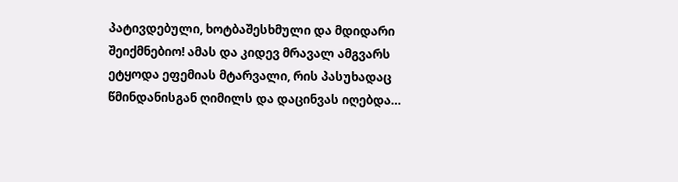პატივდებული, ხოტბაშესხმული და მდიდარი შეიქმნებიო! ამას და კიდევ მრავალ ამგვარს ეტყოდა ეფემიას მტარვალი, რის პასუხადაც წმინდანისგან ღიმილს და დაცინვას იღებდა…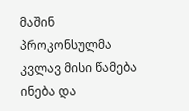მაშინ პროკონსულმა კვლავ მისი წამება ინება და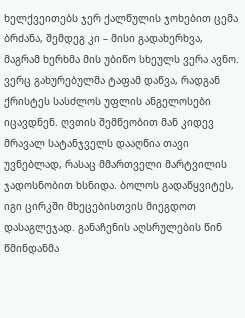ხელქვეითებს ჯერ ქალწულის ჯოხებით ცემა ბრძანა, შემდეგ კი – მისი გადახერხვა, მაგრამ ხერხმა მის უბიწო სხეულს ვერა ავნო. ვერც გახურებულმა ტაფამ დაწვა, რადგან ქრისტეს სასძლოს უფლის ანგელოსები იცავდნენ. ღვთის შემწეობით მან კიდევ მრავალ სატანჯველს დააღწია თავი უვნებლად, რასაც მმართველი მარტვილის ჯადოსნობით ხსნიდა. ბოლოს გადაწყვიტეს, იგი ცირკში მხეცებისთვის მიეგდოთ დასაგლეჯად. განაჩენის აღსრულების წინ წმინდანმა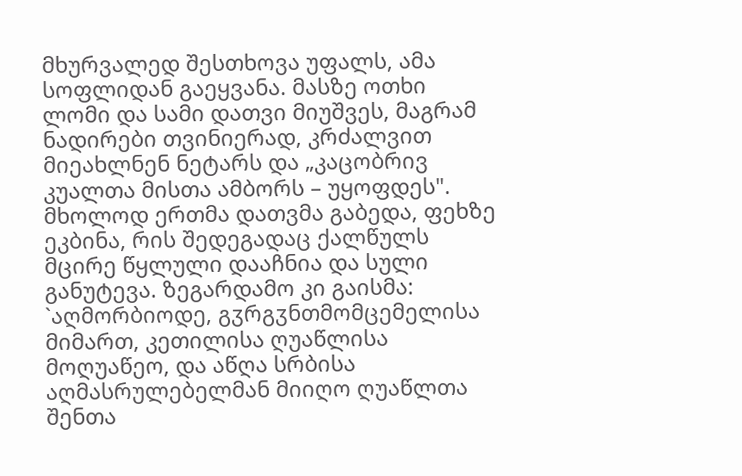მხურვალედ შესთხოვა უფალს, ამა სოფლიდან გაეყვანა. მასზე ოთხი ლომი და სამი დათვი მიუშვეს, მაგრამ ნადირები თვინიერად, კრძალვით მიეახლნენ ნეტარს და „კაცობრივ კუალთა მისთა ამბორს – უყოფდეს".
მხოლოდ ერთმა დათვმა გაბედა, ფეხზე ეკბინა, რის შედეგადაც ქალწულს მცირე წყლული დააჩნია და სული განუტევა. ზეგარდამო კი გაისმა: `აღმორბიოდე, გჳრგჳნთმომცემელისა მიმართ, კეთილისა ღუაწლისა მოღუაწეო, და აწღა სრბისა აღმასრულებელმან მიიღო ღუაწლთა შენთა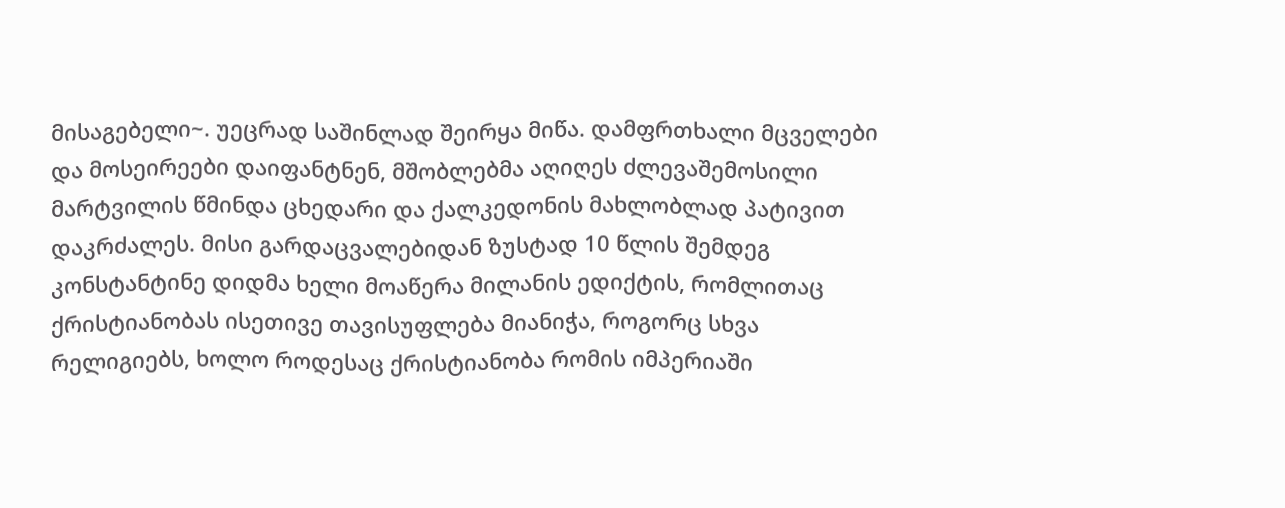მისაგებელი~. უეცრად საშინლად შეირყა მიწა. დამფრთხალი მცველები და მოსეირეები დაიფანტნენ, მშობლებმა აღიღეს ძლევაშემოსილი მარტვილის წმინდა ცხედარი და ქალკედონის მახლობლად პატივით დაკრძალეს. მისი გარდაცვალებიდან ზუსტად 10 წლის შემდეგ კონსტანტინე დიდმა ხელი მოაწერა მილანის ედიქტის, რომლითაც ქრისტიანობას ისეთივე თავისუფლება მიანიჭა, როგორც სხვა რელიგიებს, ხოლო როდესაც ქრისტიანობა რომის იმპერიაში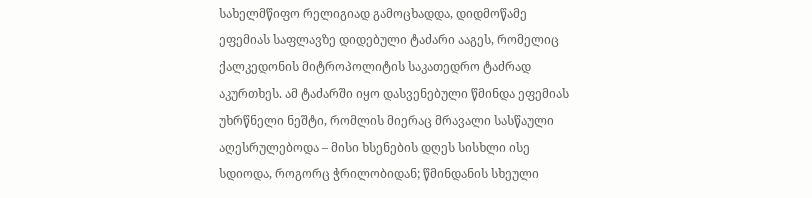სახელმწიფო რელიგიად გამოცხადდა, დიდმოწამე ეფემიას საფლავზე დიდებული ტაძარი ააგეს, რომელიც ქალკედონის მიტროპოლიტის საკათედრო ტაძრად აკურთხეს. ამ ტაძარში იყო დასვენებული წმინდა ეფემიას უხრწნელი ნეშტი, რომლის მიერაც მრავალი სასწაული აღესრულებოდა – მისი ხსენების დღეს სისხლი ისე სდიოდა, როგორც ჭრილობიდან; წმინდანის სხეული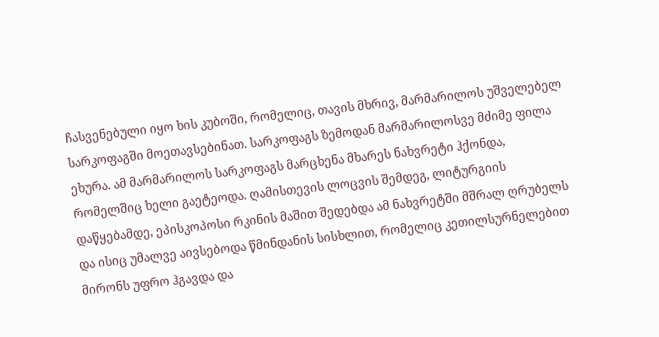ჩასვენებული იყო ხის კუბოში, რომელიც, თავის მხრივ, მარმარილოს უშველებელ სარკოფაგში მოეთავსებინათ. სარკოფაგს ზემოდან მარმარილოსვე მძიმე ფილა ეხურა. ამ მარმარილოს სარკოფაგს მარცხენა მხარეს ნახვრეტი ჰქონდა, რომელშიც ხელი გაეტეოდა. ღამისთევის ლოცვის შემდეგ, ლიტურგიის დაწყებამდე, ეპისკოპოსი რკინის მაშით შედებდა ამ ნახვრეტში მშრალ ღრუბელს და ისიც უმალვე აივსებოდა წმინდანის სისხლით, რომელიც კეთილსურნელებით მირონს უფრო ჰგავდა და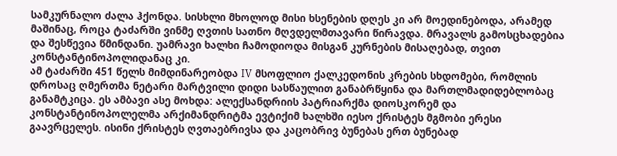სამკურნალო ძალა ჰქონდა. სისხლი მხოლოდ მისი ხსენების დღეს კი არ მოედინებოდა, არამედ მაშინაც, როცა ტაძარში ვინმე ღვთის სათნო მღვდელმთავარი წირავდა. მრავალს გამოსცხადებია და შესწევია წმინდანი. უამრავი ხალხი ჩამოდიოდა მისგან კურნების მისაღებად, თვით კონსტანტინოპოლიდანაც კი.
ამ ტაძარში 451 წელს მიმდინარეობდა IV მსოფლიო ქალკედონის კრების სხდომები, რომლის დროსაც ღმერთმა ნეტარი მარტვილი დიდი სასწაულით განაბრწყინა და მართლმადიდებლობაც განამტკიცა. ეს ამბავი ასე მოხდა: ალექსანდრიის პატრიარქმა დიოსკორემ და კონსტანტინოპოლელმა არქიმანდრიტმა ევტიქიმ ხალხში იესო ქრისტეს მგმობი ერესი გაავრცელეს. ისინი ქრისტეს ღვთაებრივსა და კაცობრივ ბუნებას ერთ ბუნებად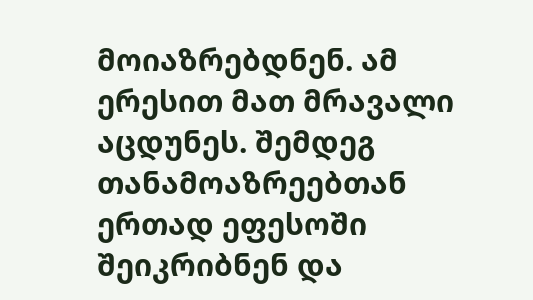მოიაზრებდნენ. ამ ერესით მათ მრავალი აცდუნეს. შემდეგ თანამოაზრეებთან ერთად ეფესოში შეიკრიბნენ და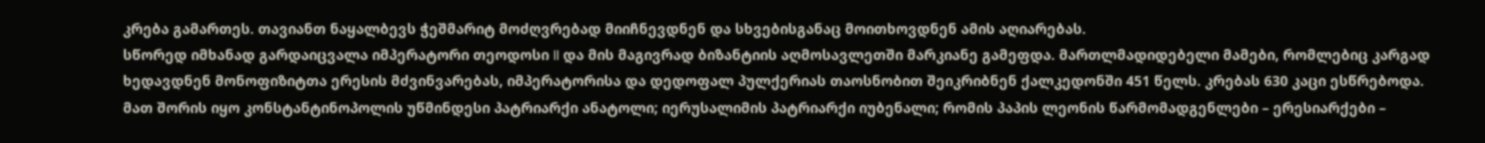კრება გამართეს. თავიანთ ნაყალბევს ჭეშმარიტ მოძღვრებად მიიჩნევდნენ და სხვებისგანაც მოითხოვდნენ ამის აღიარებას.
სწორედ იმხანად გარდაიცვალა იმპერატორი თეოდოსი II და მის მაგივრად ბიზანტიის აღმოსავლეთში მარკიანე გამეფდა. მართლმადიდებელი მამები, რომლებიც კარგად ხედავდნენ მონოფიზიტთა ერესის მძვინვარებას, იმპერატორისა და დედოფალ პულქერიას თაოსნობით შეიკრიბნენ ქალკედონში 451 წელს. კრებას 630 კაცი ესწრებოდა. მათ შორის იყო კონსტანტინოპოლის უწმინდესი პატრიარქი ანატოლი; იერუსალიმის პატრიარქი იუბენალი; რომის პაპის ლეონის წარმომადგენლები – ერესიარქები –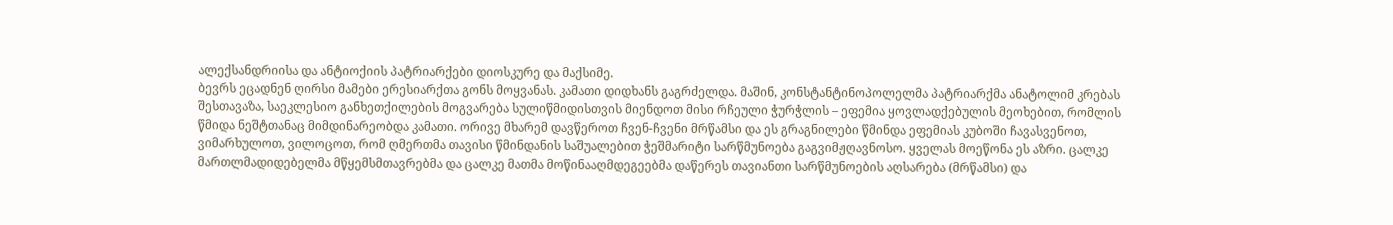ალექსანდრიისა და ანტიოქიის პატრიარქები დიოსკურე და მაქსიმე.
ბევრს ეცადნენ ღირსი მამები ერესიარქთა გონს მოყვანას. კამათი დიდხანს გაგრძელდა. მაშინ, კონსტანტინოპოლელმა პატრიარქმა ანატოლიმ კრებას შესთავაზა, საეკლესიო განხეთქილების მოგვარება სულიწმიდისთვის მიენდოთ მისი რჩეული ჭურჭლის – ეფემია ყოვლადქებულის მეოხებით, რომლის წმიდა ნეშტთანაც მიმდინარეობდა კამათი. ორივე მხარემ დავწეროთ ჩვენ-ჩვენი მრწამსი და ეს გრაგნილები წმინდა ეფემიას კუბოში ჩავასვენოთ, ვიმარხულოთ, ვილოცოთ, რომ ღმერთმა თავისი წმინდანის საშუალებით ჭეშმარიტი სარწმუნოება გაგვიმჟღავნოსო. ყველას მოეწონა ეს აზრი. ცალკე მართლმადიდებელმა მწყემსმთავრებმა და ცალკე მათმა მოწინააღმდეგეებმა დაწერეს თავიანთი სარწმუნოების აღსარება (მრწამსი) და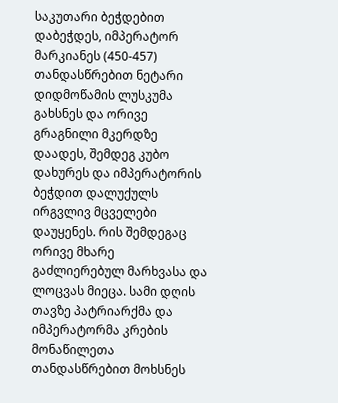საკუთარი ბეჭდებით დაბეჭდეს, იმპერატორ მარკიანეს (450-457) თანდასწრებით ნეტარი დიდმოწამის ლუსკუმა გახსნეს და ორივე გრაგნილი მკერდზე დაადეს, შემდეგ კუბო დახურეს და იმპერატორის ბეჭდით დალუქულს ირგვლივ მცველები დაუყენეს. რის შემდეგაც ორივე მხარე გაძლიერებულ მარხვასა და ლოცვას მიეცა. სამი დღის თავზე პატრიარქმა და იმპერატორმა კრების მონაწილეთა თანდასწრებით მოხსნეს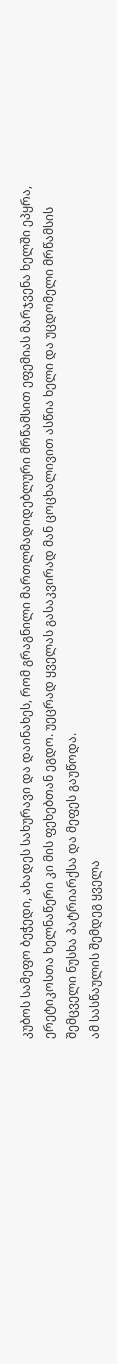კუბოს სამეფო ბეჭედი, ახადეს სახურავი და დაინახეს, რომ გრაგნილი მართლმადიდებლური მრწამსით ეფემიას მარჯვენა ხელში ეპყრა, ერეტიკოსთა ხელნაწერი კი მის ფეხებთან ეგდო. უეცრად ყველას გასაკვირად მან ცოცხალივით ასწია ხელი და უცდომელი მრწამსის შემცველი ნუსხა პატრიარქსა და მეფეს გაუწოდა.
ამ სასწაულის შემდეგ ყველა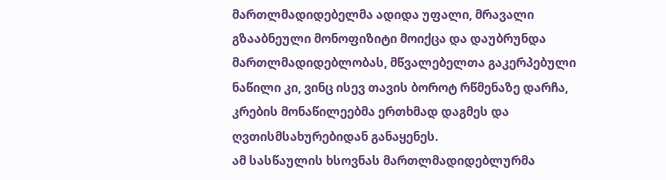მართლმადიდებელმა ადიდა უფალი, მრავალი გზააბნეული მონოფიზიტი მოიქცა და დაუბრუნდა მართლმადიდებლობას, მწვალებელთა გაკერპებული ნაწილი კი, ვინც ისევ თავის ბოროტ რწმენაზე დარჩა, კრების მონაწილეებმა ერთხმად დაგმეს და ღვთისმსახურებიდან განაყენეს.
ამ სასწაულის ხსოვნას მართლმადიდებლურმა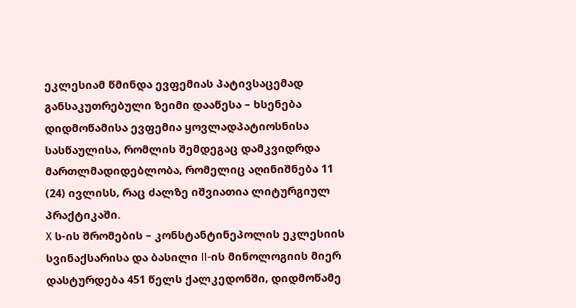ეკლესიამ წმინდა ევფემიას პატივსაცემად განსაკუთრებული ზეიმი დააწესა – ხსენება დიდმოწამისა ევფემია ყოვლადპატიოსნისა სასწაულისა, რომლის შემდეგაც დამკვიდრდა მართლმადიდებლობა, რომელიც აღინიშნება 11 (24) ივლისს, რაც ძალზე იშვიათია ლიტურგიულ პრაქტიკაში.
X ს-ის შრომების – კონსტანტინეპოლის ეკლესიის სვინაქსარისა და ბასილი II-ის მინოლოგიის მიერ დასტურდება 451 წელს ქალკედონში, დიდმოწამე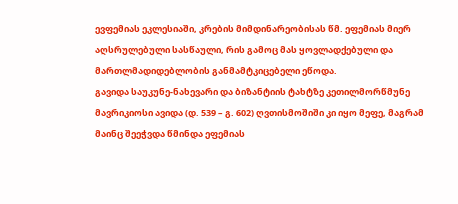ევფემიას ეკლესიაში, კრების მიმდინარეობისას წმ. ეფემიას მიერ აღსრულებული სასწაული, რის გამოც მას ყოვლადქებული და მართლმადიდებლობის განმამტკიცებელი ეწოდა.
გავიდა საუკუნე-ნახევარი და ბიზანტიის ტახტზე კეთილმორწმუნე მავრიკიოსი ავიდა (დ. 539 – გ. 602) ღვთისმოშიში კი იყო მეფე, მაგრამ მაინც შეეჭვდა წმინდა ეფემიას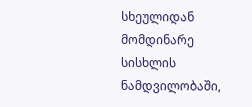სხეულიდან მომდინარე სისხლის ნამდვილობაში,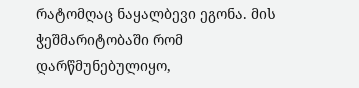რატომღაც ნაყალბევი ეგონა. მის ჭეშმარიტობაში რომ დარწმუნებულიყო,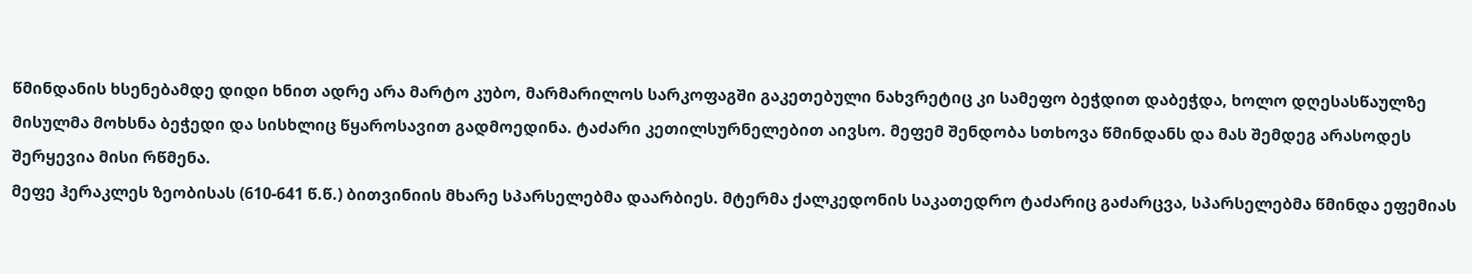წმინდანის ხსენებამდე დიდი ხნით ადრე არა მარტო კუბო, მარმარილოს სარკოფაგში გაკეთებული ნახვრეტიც კი სამეფო ბეჭდით დაბეჭდა, ხოლო დღესასწაულზე მისულმა მოხსნა ბეჭედი და სისხლიც წყაროსავით გადმოედინა. ტაძარი კეთილსურნელებით აივსო. მეფემ შენდობა სთხოვა წმინდანს და მას შემდეგ არასოდეს შერყევია მისი რწმენა.
მეფე ჰერაკლეს ზეობისას (610-641 წ.წ.) ბითვინიის მხარე სპარსელებმა დაარბიეს. მტერმა ქალკედონის საკათედრო ტაძარიც გაძარცვა, სპარსელებმა წმინდა ეფემიას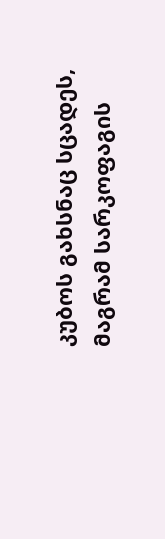კუბოს გახსნაც სცადეს, მაგრამ სარკოფაგის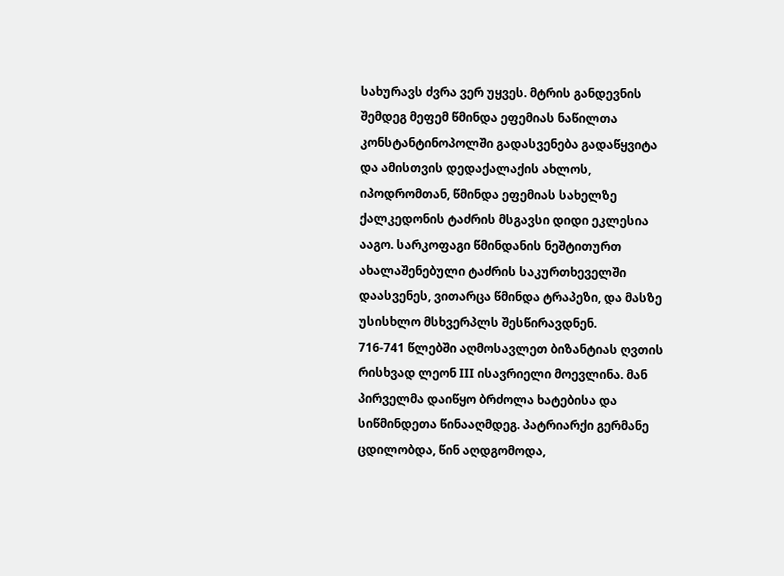სახურავს ძვრა ვერ უყვეს. მტრის განდევნის შემდეგ მეფემ წმინდა ეფემიას ნაწილთა კონსტანტინოპოლში გადასვენება გადაწყვიტა და ამისთვის დედაქალაქის ახლოს, იპოდრომთან, წმინდა ეფემიას სახელზე ქალკედონის ტაძრის მსგავსი დიდი ეკლესია ააგო. სარკოფაგი წმინდანის ნეშტითურთ ახალაშენებული ტაძრის საკურთხეველში დაასვენეს, ვითარცა წმინდა ტრაპეზი, და მასზე უსისხლო მსხვერპლს შესწირავდნენ.
716-741 წლებში აღმოსავლეთ ბიზანტიას ღვთის რისხვად ლეონ III ისავრიელი მოევლინა. მან პირველმა დაიწყო ბრძოლა ხატებისა და სიწმინდეთა წინააღმდეგ. პატრიარქი გერმანე ცდილობდა, წინ აღდგომოდა,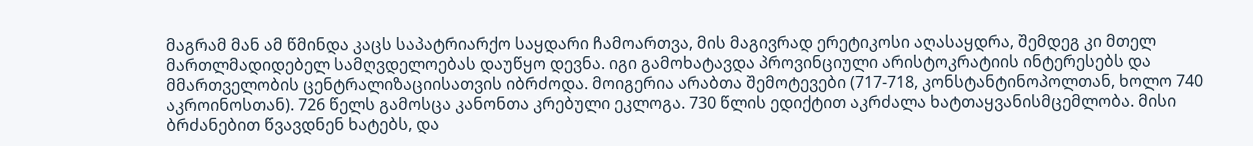მაგრამ მან ამ წმინდა კაცს საპატრიარქო საყდარი ჩამოართვა, მის მაგივრად ერეტიკოსი აღასაყდრა, შემდეგ კი მთელ მართლმადიდებელ სამღვდელოებას დაუწყო დევნა. იგი გამოხატავდა პროვინციული არისტოკრატიის ინტერესებს და მმართველობის ცენტრალიზაციისათვის იბრძოდა. მოიგერია არაბთა შემოტევები (717-718, კონსტანტინოპოლთან, ხოლო 740 აკროინოსთან). 726 წელს გამოსცა კანონთა კრებული ეკლოგა. 730 წლის ედიქტით აკრძალა ხატთაყვანისმცემლობა. მისი ბრძანებით წვავდნენ ხატებს, და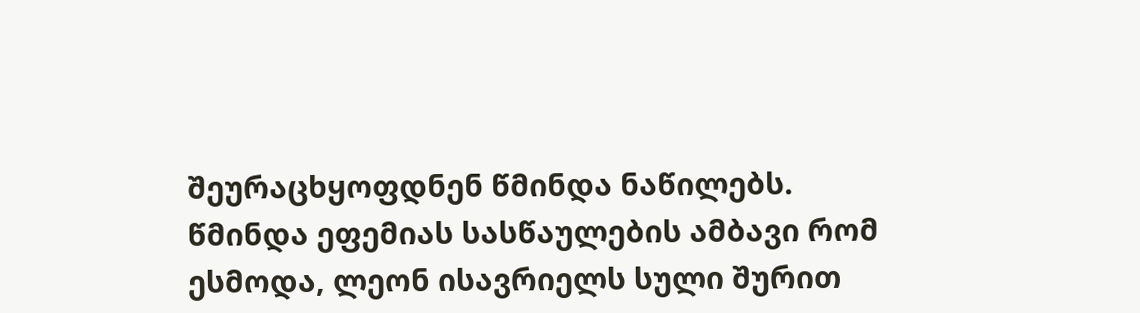შეურაცხყოფდნენ წმინდა ნაწილებს.
წმინდა ეფემიას სასწაულების ამბავი რომ ესმოდა, ლეონ ისავრიელს სული შურით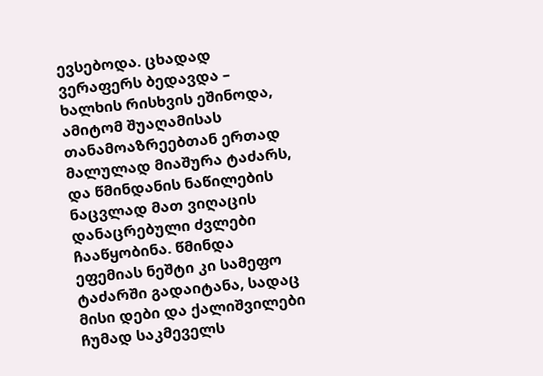ევსებოდა. ცხადად ვერაფერს ბედავდა – ხალხის რისხვის ეშინოდა, ამიტომ შუაღამისას თანამოაზრეებთან ერთად მალულად მიაშურა ტაძარს, და წმინდანის ნაწილების ნაცვლად მათ ვიღაცის დანაცრებული ძვლები ჩააწყობინა. წმინდა ეფემიას ნეშტი კი სამეფო ტაძარში გადაიტანა, სადაც მისი დები და ქალიშვილები ჩუმად საკმეველს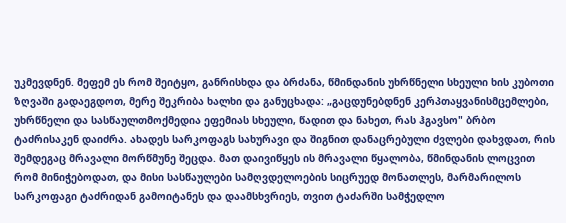უკმევდნენ. მეფემ ეს რომ შეიტყო, განრისხდა და ბრძანა, წმინდანის უხრწნელი სხეული ხის კუბოთი ზღვაში გადაეგდოთ, მერე შეკრიბა ხალხი და განუცხადა: „გაცდუნებდნენ კერპთაყვანისმცემლები, უხრწნელი და სასწაულთმოქმედია ეფემიას სხეული, წადით და ნახეთ, რას ჰგავსო" ბრბო ტაძრისაკენ დაიძრა. ახადეს სარკოფაგს სახურავი და შიგნით დანაცრებული ძვლები დახვდათ, რის შემდეგაც მრავალი მორწმუნე შეცდა. მათ დაივიწყეს ის მრავალი წყალობა, წმინდანის ლოცვით რომ მინიჭებოდათ, და მისი სასწაულები სამღვდელოების სიცრუედ მონათლეს, მარმარილოს სარკოფაგი ტაძრიდან გამოიტანეს და დაამსხვრიეს, თვით ტაძარში სამჭედლო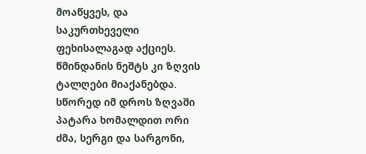მოაწყვეს, და საკურთხეველი ფეხისალაგად აქციეს.
წმინდანის ნეშტს კი ზღვის ტალღები მიაქანებდა. სწორედ იმ დროს ზღვაში პატარა ხომალდით ორი ძმა, სერგი და სარგონი,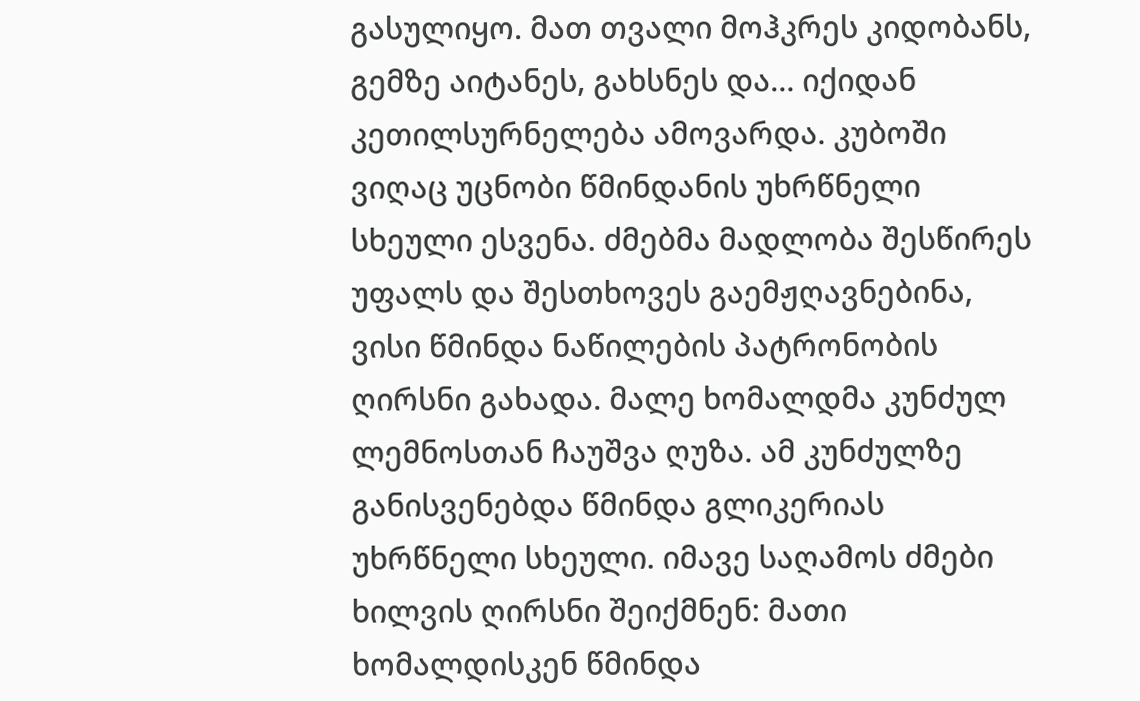გასულიყო. მათ თვალი მოჰკრეს კიდობანს, გემზე აიტანეს, გახსნეს და… იქიდან კეთილსურნელება ამოვარდა. კუბოში ვიღაც უცნობი წმინდანის უხრწნელი სხეული ესვენა. ძმებმა მადლობა შესწირეს უფალს და შესთხოვეს გაემჟღავნებინა, ვისი წმინდა ნაწილების პატრონობის ღირსნი გახადა. მალე ხომალდმა კუნძულ ლემნოსთან ჩაუშვა ღუზა. ამ კუნძულზე განისვენებდა წმინდა გლიკერიას უხრწნელი სხეული. იმავე საღამოს ძმები ხილვის ღირსნი შეიქმნენ: მათი ხომალდისკენ წმინდა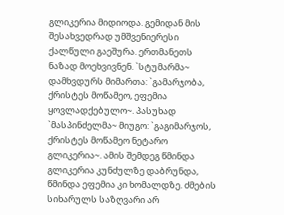გლიკერია მიდიოდა. გემიდან მის შესახვედრად უმშვენიერესი ქალწული გაეშურა. ერთმანეთს ნაზად მოეხვივნენ. `სტუმარმა~ დამხვდურს მიმართა: `გამარჯობა, ქრისტეს მოწამეო, ეფემია ყოვლადქებულო~. პასუხად `მასპინძელმა~ მიუგო: `გაგიმარჯოს, ქრისტეს მოწამეო ნეტარო გლიკერია~. ამის შემდეგ წმინდა გლიკერია კუნძულზე დაბრუნდა, წმინდა ეფემია კი ხომალდზე. ძმების სიხარულს საზღვარი არ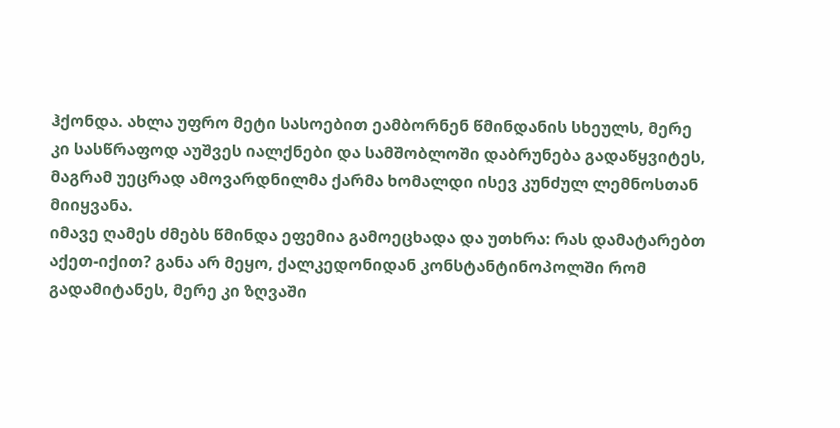ჰქონდა. ახლა უფრო მეტი სასოებით ეამბორნენ წმინდანის სხეულს, მერე კი სასწრაფოდ აუშვეს იალქნები და სამშობლოში დაბრუნება გადაწყვიტეს, მაგრამ უეცრად ამოვარდნილმა ქარმა ხომალდი ისევ კუნძულ ლემნოსთან მიიყვანა.
იმავე ღამეს ძმებს წმინდა ეფემია გამოეცხადა და უთხრა: რას დამატარებთ აქეთ-იქით? განა არ მეყო, ქალკედონიდან კონსტანტინოპოლში რომ გადამიტანეს, მერე კი ზღვაში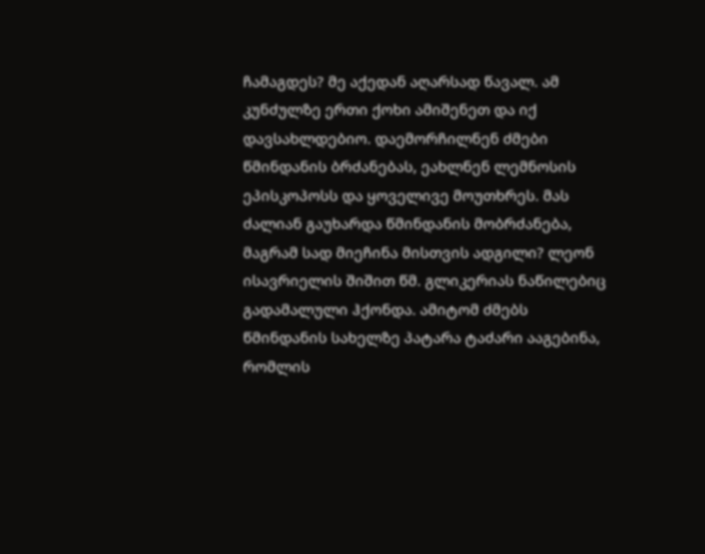ჩამაგდეს? მე აქედან აღარსად წავალ. ამ კუნძულზე ერთი ქოხი ამიშენეთ და იქ დავსახლდებიო. დაემორჩილნენ ძმები წმინდანის ბრძანებას, ეახლნენ ლემნოსის ეპისკოპოსს და ყოველივე მოუთხრეს. მას ძალიან გაუხარდა წმინდანის მობრძანება, მაგრამ სად მიეჩინა მისთვის ადგილი? ლეონ ისავრიელის შიშით წმ. გლიკერიას ნაწილებიც გადამალული ჰქონდა. ამიტომ ძმებს წმინდანის სახელზე პატარა ტაძარი ააგებინა, რომლის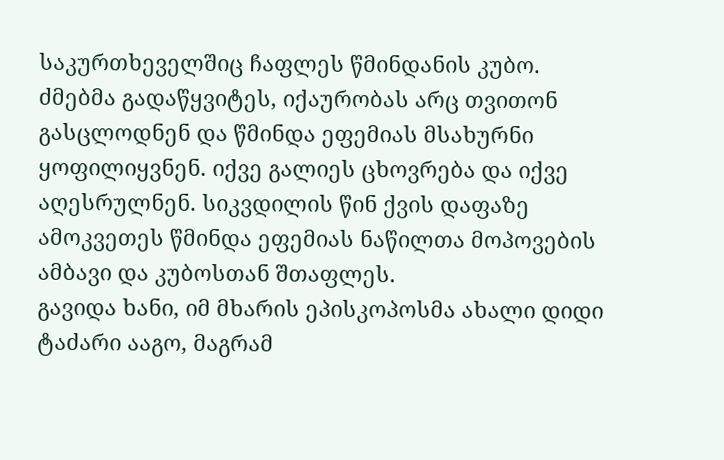საკურთხეველშიც ჩაფლეს წმინდანის კუბო. ძმებმა გადაწყვიტეს, იქაურობას არც თვითონ გასცლოდნენ და წმინდა ეფემიას მსახურნი ყოფილიყვნენ. იქვე გალიეს ცხოვრება და იქვე აღესრულნენ. სიკვდილის წინ ქვის დაფაზე ამოკვეთეს წმინდა ეფემიას ნაწილთა მოპოვების ამბავი და კუბოსთან შთაფლეს.
გავიდა ხანი, იმ მხარის ეპისკოპოსმა ახალი დიდი ტაძარი ააგო, მაგრამ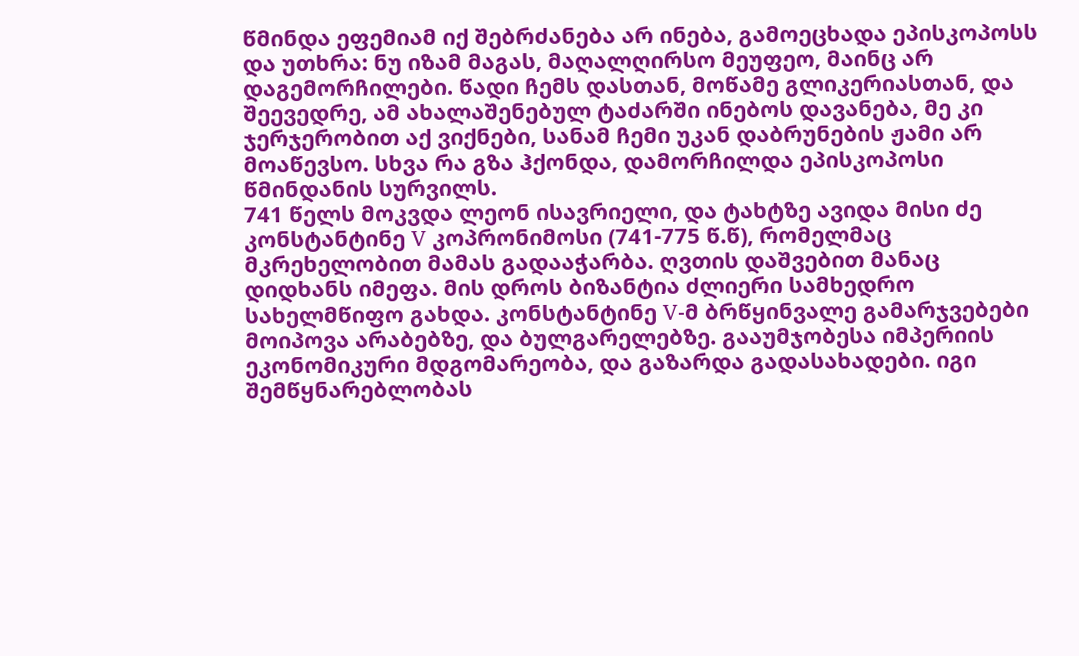წმინდა ეფემიამ იქ შებრძანება არ ინება, გამოეცხადა ეპისკოპოსს და უთხრა: ნუ იზამ მაგას, მაღალღირსო მეუფეო, მაინც არ დაგემორჩილები. წადი ჩემს დასთან, მოწამე გლიკერიასთან, და შეევედრე, ამ ახალაშენებულ ტაძარში ინებოს დავანება, მე კი ჯერჯერობით აქ ვიქნები, სანამ ჩემი უკან დაბრუნების ჟამი არ მოაწევსო. სხვა რა გზა ჰქონდა, დამორჩილდა ეპისკოპოსი წმინდანის სურვილს.
741 წელს მოკვდა ლეონ ისავრიელი, და ტახტზე ავიდა მისი ძე კონსტანტინე V კოპრონიმოსი (741-775 წ.წ), რომელმაც მკრეხელობით მამას გადააჭარბა. ღვთის დაშვებით მანაც დიდხანს იმეფა. მის დროს ბიზანტია ძლიერი სამხედრო სახელმწიფო გახდა. კონსტანტინე V-მ ბრწყინვალე გამარჯვებები მოიპოვა არაბებზე, და ბულგარელებზე. გააუმჯობესა იმპერიის ეკონომიკური მდგომარეობა, და გაზარდა გადასახადები. იგი შემწყნარებლობას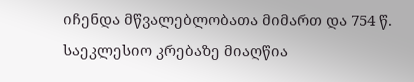იჩენდა მწვალებლობათა მიმართ და 754 წ. საეკლესიო კრებაზე მიაღწია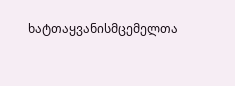ხატთაყვანისმცემელთა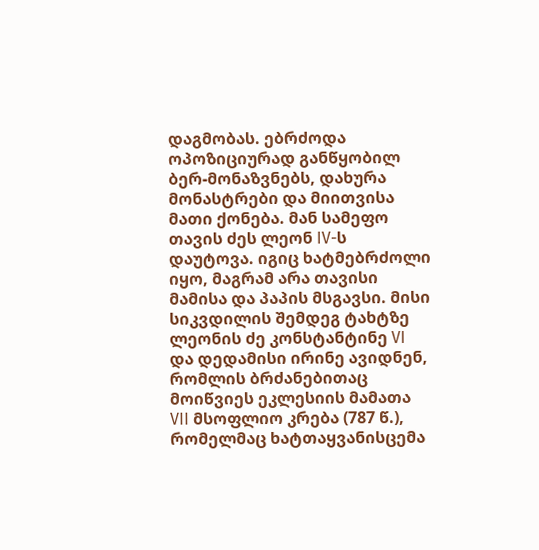დაგმობას. ებრძოდა ოპოზიციურად განწყობილ ბერ-მონაზვნებს, დახურა მონასტრები და მიითვისა მათი ქონება. მან სამეფო თავის ძეს ლეონ IV-ს დაუტოვა. იგიც ხატმებრძოლი იყო, მაგრამ არა თავისი მამისა და პაპის მსგავსი. მისი სიკვდილის შემდეგ ტახტზე ლეონის ძე კონსტანტინე VI და დედამისი ირინე ავიდნენ, რომლის ბრძანებითაც მოიწვიეს ეკლესიის მამათა VII მსოფლიო კრება (787 წ.), რომელმაც ხატთაყვანისცემა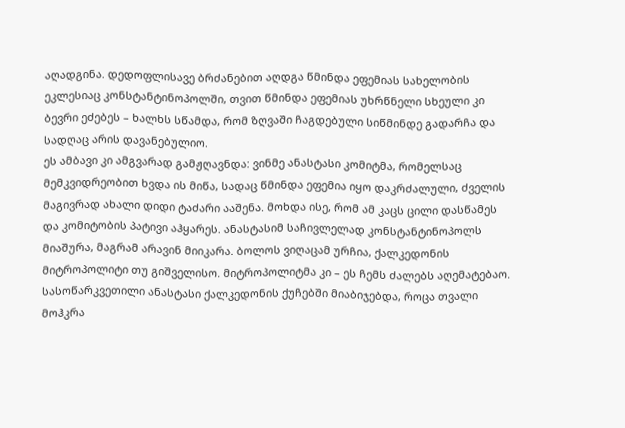აღადგინა. დედოფლისავე ბრძანებით აღდგა წმინდა ეფემიას სახელობის ეკლესიაც კონსტანტინოპოლში, თვით წმინდა ეფემიას უხრწნელი სხეული კი ბევრი ეძებეს – ხალხს სწამდა, რომ ზღვაში ჩაგდებული სიწმინდე გადარჩა და სადღაც არის დავანებულიო.
ეს ამბავი კი ამგვარად გამჟღავნდა: ვინმე ანასტასი კომიტმა, რომელსაც მემკვიდრეობით ხვდა ის მიწა, სადაც წმინდა ეფემია იყო დაკრძალული, ძველის მაგივრად ახალი დიდი ტაძარი ააშენა. მოხდა ისე, რომ ამ კაცს ცილი დასწამეს და კომიტობის პატივი აჰყარეს. ანასტასიმ საჩივლელად კონსტანტინოპოლს მიაშურა, მაგრამ არავინ მიიკარა. ბოლოს ვიღაცამ ურჩია, ქალკედონის მიტროპოლიტი თუ გიშველისო. მიტროპოლიტმა კი – ეს ჩემს ძალებს აღემატებაო. სასოწარკვეთილი ანასტასი ქალკედონის ქუჩებში მიაბიჯებდა, როცა თვალი მოჰკრა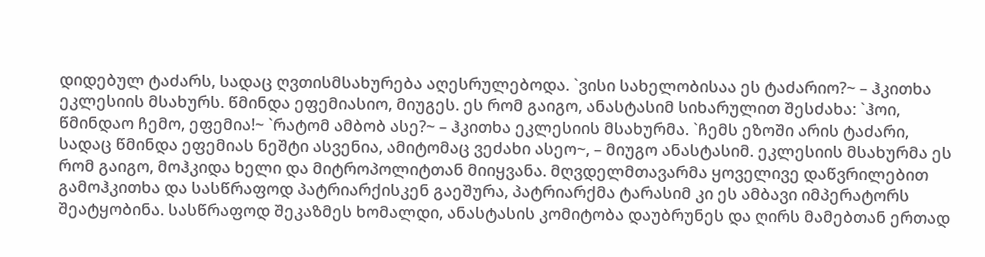დიდებულ ტაძარს, სადაც ღვთისმსახურება აღესრულებოდა. `ვისი სახელობისაა ეს ტაძარიო?~ – ჰკითხა ეკლესიის მსახურს. წმინდა ეფემიასიო, მიუგეს. ეს რომ გაიგო, ანასტასიმ სიხარულით შესძახა: `ჰოი, წმინდაო ჩემო, ეფემია!~ `რატომ ამბობ ასე?~ – ჰკითხა ეკლესიის მსახურმა. `ჩემს ეზოში არის ტაძარი, სადაც წმინდა ეფემიას ნეშტი ასვენია, ამიტომაც ვეძახი ასეო~, – მიუგო ანასტასიმ. ეკლესიის მსახურმა ეს რომ გაიგო, მოჰკიდა ხელი და მიტროპოლიტთან მიიყვანა. მღვდელმთავარმა ყოველივე დაწვრილებით გამოჰკითხა და სასწრაფოდ პატრიარქისკენ გაეშურა, პატრიარქმა ტარასიმ კი ეს ამბავი იმპერატორს შეატყობინა. სასწრაფოდ შეკაზმეს ხომალდი, ანასტასის კომიტობა დაუბრუნეს და ღირს მამებთან ერთად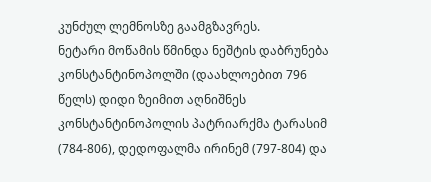კუნძულ ლემნოსზე გაამგზავრეს.
ნეტარი მოწამის წმინდა ნეშტის დაბრუნება კონსტანტინოპოლში (დაახლოებით 796 წელს) დიდი ზეიმით აღნიშნეს კონსტანტინოპოლის პატრიარქმა ტარასიმ (784-806), დედოფალმა ირინემ (797-804) და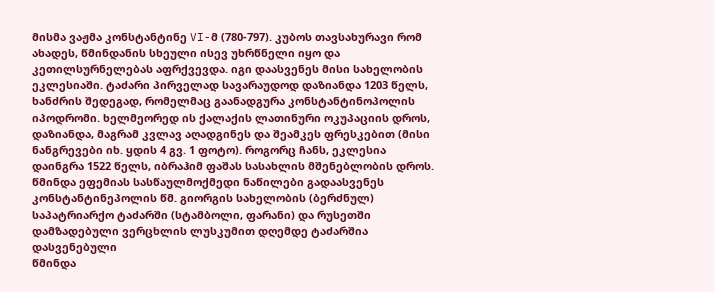მისმა ვაჟმა კონსტანტინე VI-მ (780-797). კუბოს თავსახურავი რომ ახადეს, წმინდანის სხეული ისევ უხრწნელი იყო და კეთილსურნელებას აფრქვევდა. იგი დაასვენეს მისი სახელობის ეკლესიაში. ტაძარი პირველად სავარაუდოდ დაზიანდა 1203 წელს, ხანძრის შედეგად, რომელმაც გაანადგურა კონსტანტინოპოლის იპოდრომი. ხელმეორედ ის ქალაქის ლათინური ოკუპაციის დროს, დაზიანდა, მაგრამ კვლავ აღადგინეს და შეამკეს ფრესკებით (მისი ნანგრევები იხ. ყდის 4 გვ. 1 ფოტო). როგორც ჩანს, ეკლესია დაინგრა 1522 წელს, იბრაჰიმ ფაშას სასახლის მშენებლობის დროს. წმინდა ეფემიას სასწაულმოქმედი ნაწილები გადაასვენეს კონსტანტინეპოლის წმ. გიორგის სახელობის (ბერძნულ) საპატრიარქო ტაძარში (სტამბოლი, ფარანი) და რუსეთში დამზადებული ვერცხლის ლუსკუმით დღემდე ტაძარშია დასვენებული
წმინდა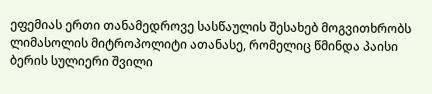ეფემიას ერთი თანამედროვე სასწაულის შესახებ მოგვითხრობს ლიმასოლის მიტროპოლიტი ათანასე, რომელიც წმინდა პაისი ბერის სულიერი შვილი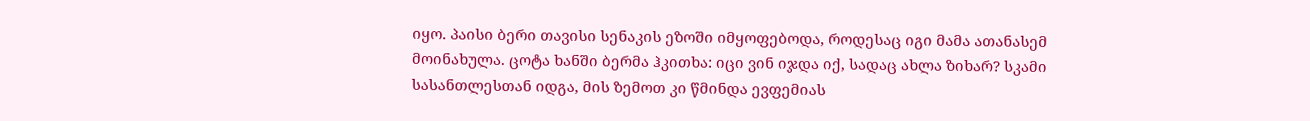იყო. პაისი ბერი თავისი სენაკის ეზოში იმყოფებოდა, როდესაც იგი მამა ათანასემ მოინახულა. ცოტა ხანში ბერმა ჰკითხა: იცი ვინ იჯდა იქ, სადაც ახლა ზიხარ? სკამი სასანთლესთან იდგა, მის ზემოთ კი წმინდა ევფემიას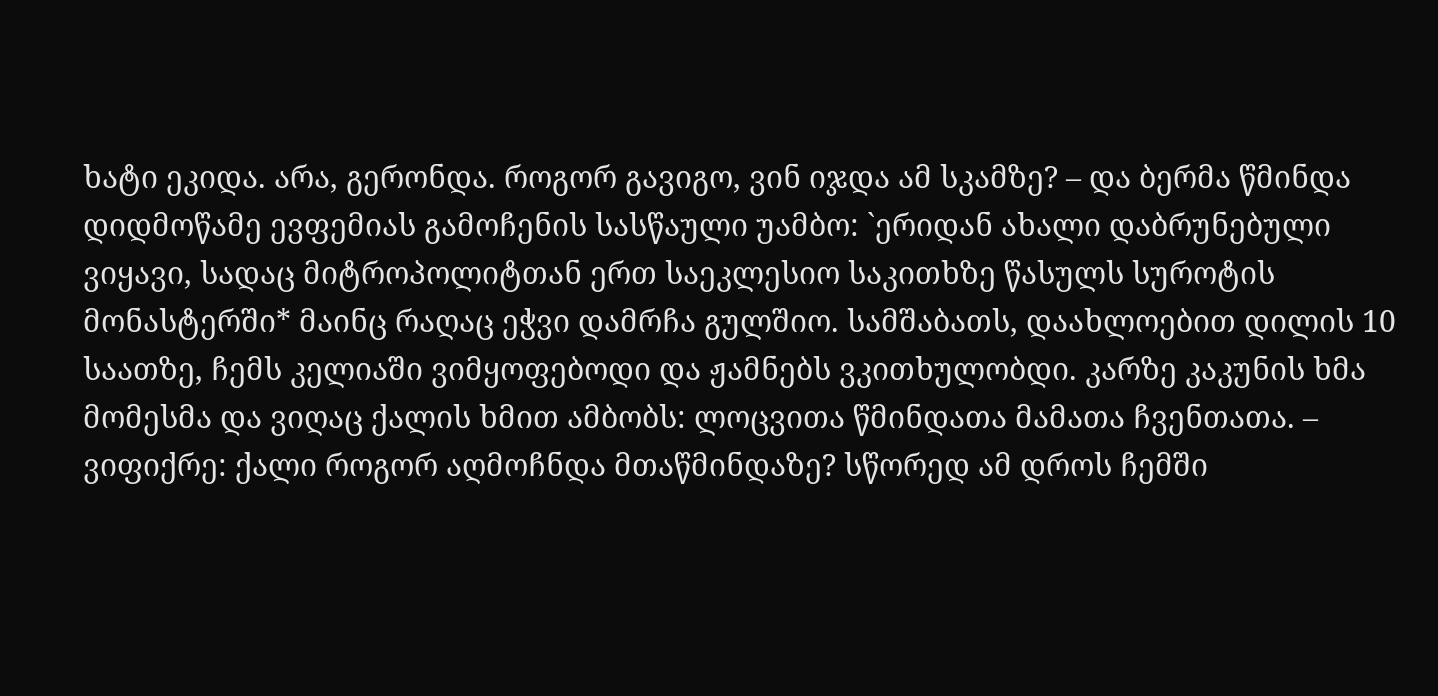ხატი ეკიდა. არა, გერონდა. როგორ გავიგო, ვინ იჯდა ამ სკამზე? – და ბერმა წმინდა დიდმოწამე ევფემიას გამოჩენის სასწაული უამბო: `ერიდან ახალი დაბრუნებული ვიყავი, სადაც მიტროპოლიტთან ერთ საეკლესიო საკითხზე წასულს სუროტის მონასტერში* მაინც რაღაც ეჭვი დამრჩა გულშიო. სამშაბათს, დაახლოებით დილის 10 საათზე, ჩემს კელიაში ვიმყოფებოდი და ჟამნებს ვკითხულობდი. კარზე კაკუნის ხმა მომესმა და ვიღაც ქალის ხმით ამბობს: ლოცვითა წმინდათა მამათა ჩვენთათა. – ვიფიქრე: ქალი როგორ აღმოჩნდა მთაწმინდაზე? სწორედ ამ დროს ჩემში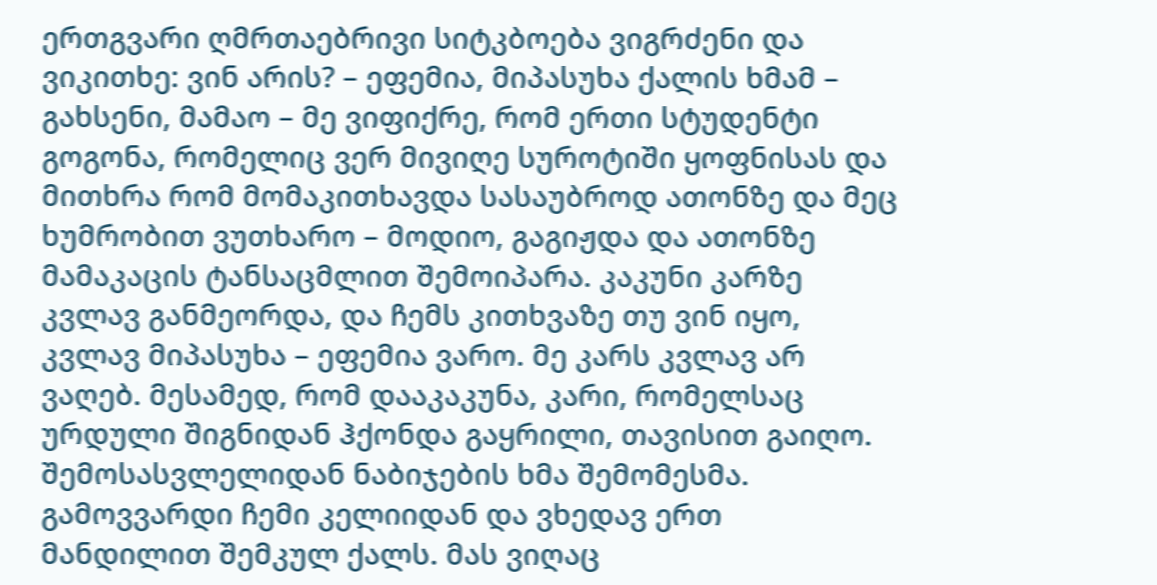ერთგვარი ღმრთაებრივი სიტკბოება ვიგრძენი და ვიკითხე: ვინ არის? – ეფემია, მიპასუხა ქალის ხმამ – გახსენი, მამაო – მე ვიფიქრე, რომ ერთი სტუდენტი გოგონა, რომელიც ვერ მივიღე სუროტიში ყოფნისას და მითხრა რომ მომაკითხავდა სასაუბროდ ათონზე და მეც ხუმრობით ვუთხარო – მოდიო, გაგიჟდა და ათონზე მამაკაცის ტანსაცმლით შემოიპარა. კაკუნი კარზე კვლავ განმეორდა, და ჩემს კითხვაზე თუ ვინ იყო, კვლავ მიპასუხა – ეფემია ვარო. მე კარს კვლავ არ ვაღებ. მესამედ, რომ დააკაკუნა, კარი, რომელსაც ურდული შიგნიდან ჰქონდა გაყრილი, თავისით გაიღო. შემოსასვლელიდან ნაბიჯების ხმა შემომესმა. გამოვვარდი ჩემი კელიიდან და ვხედავ ერთ მანდილით შემკულ ქალს. მას ვიღაც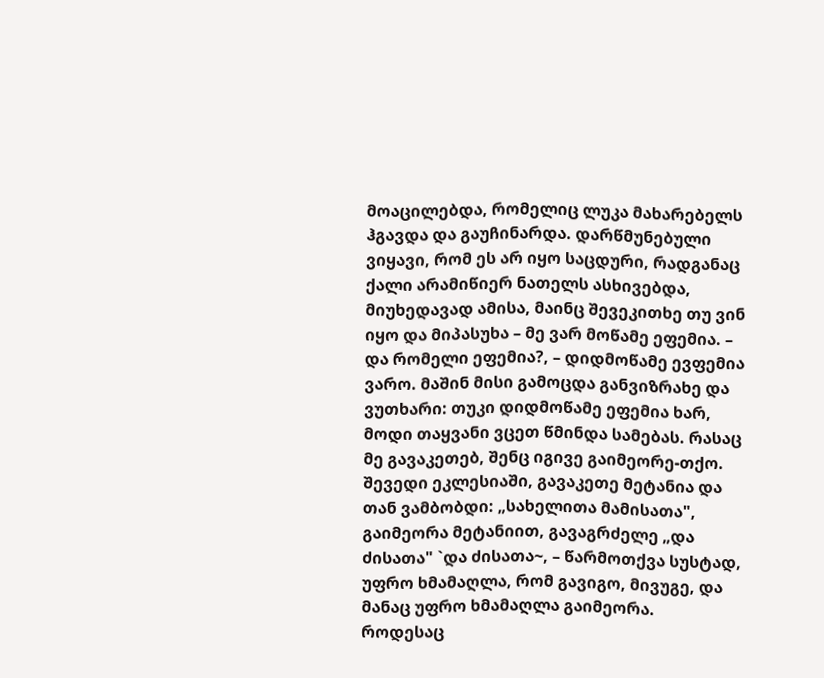მოაცილებდა, რომელიც ლუკა მახარებელს ჰგავდა და გაუჩინარდა. დარწმუნებული ვიყავი, რომ ეს არ იყო საცდური, რადგანაც ქალი არამიწიერ ნათელს ასხივებდა, მიუხედავად ამისა, მაინც შევეკითხე თუ ვინ იყო და მიპასუხა – მე ვარ მოწამე ეფემია. – და რომელი ეფემია?, – დიდმოწამე ევფემია ვარო. მაშინ მისი გამოცდა განვიზრახე და ვუთხარი: თუკი დიდმოწამე ეფემია ხარ, მოდი თაყვანი ვცეთ წმინდა სამებას. რასაც მე გავაკეთებ, შენც იგივე გაიმეორე-თქო. შევედი ეკლესიაში, გავაკეთე მეტანია და თან ვამბობდი: „სახელითა მამისათა", გაიმეორა მეტანიით, გავაგრძელე „და ძისათა" `და ძისათა~, – წარმოთქვა სუსტად, უფრო ხმამაღლა, რომ გავიგო, მივუგე, და მანაც უფრო ხმამაღლა გაიმეორა.
როდესაც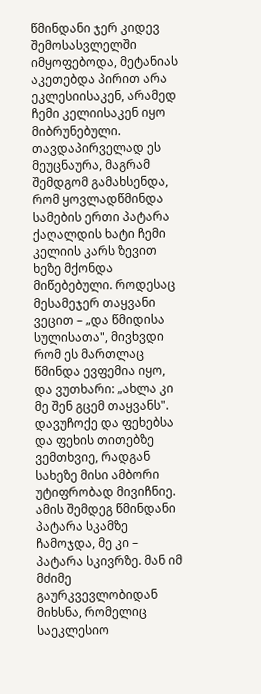წმინდანი ჯერ კიდევ შემოსასვლელში იმყოფებოდა, მეტანიას აკეთებდა პირით არა ეკლესიისაკენ, არამედ ჩემი კელიისაკენ იყო მიბრუნებული. თავდაპირველად ეს მეუცნაურა, მაგრამ შემდგომ გამახსენდა, რომ ყოვლადწმინდა სამების ერთი პატარა ქაღალდის ხატი ჩემი კელიის კარს ზევით ხეზე მქონდა მიწებებული. როდესაც მესამეჯერ თაყვანი ვეცით – „და წმიდისა სულისათა", მივხვდი რომ ეს მართლაც წმინდა ევფემია იყო, და ვუთხარი: „ახლა კი მე შენ გცემ თაყვანს". დავუჩოქე და ფეხებსა და ფეხის თითებზე ვემთხვიე, რადგან სახეზე მისი ამბორი უტიფრობად მივიჩნიე.
ამის შემდეგ წმინდანი პატარა სკამზე ჩამოჯდა, მე კი – პატარა სკივრზე. მან იმ მძიმე გაურკვევლობიდან მიხსნა, რომელიც საეკლესიო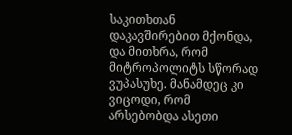საკითხთან დაკავშირებით მქონდა, და მითხრა, რომ მიტროპოლიტს სწორად ვუპასუხე. მანამდეც კი ვიცოდი, რომ არსებობდა ასეთი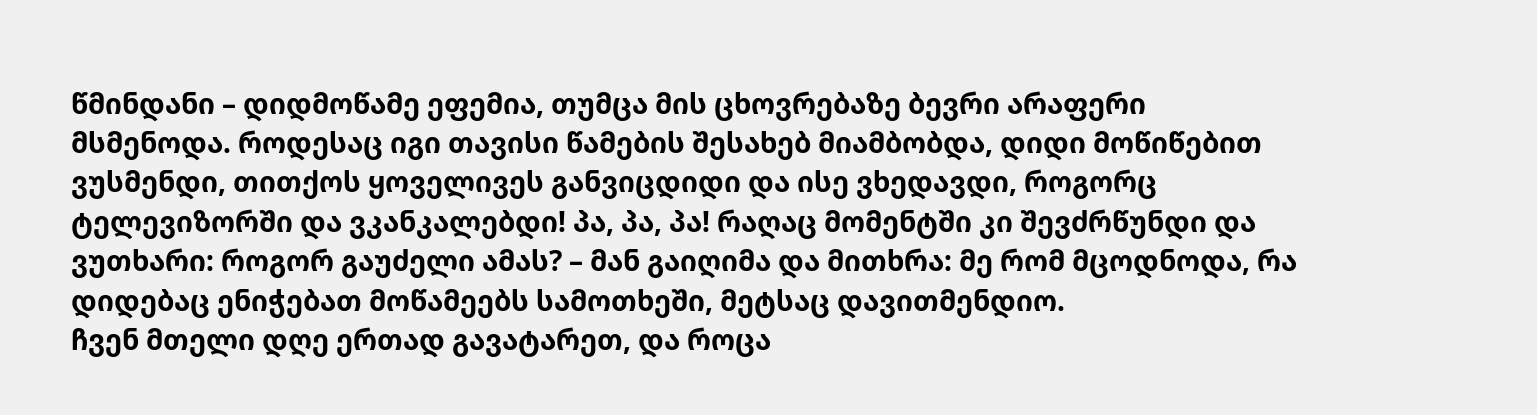წმინდანი – დიდმოწამე ეფემია, თუმცა მის ცხოვრებაზე ბევრი არაფერი მსმენოდა. როდესაც იგი თავისი წამების შესახებ მიამბობდა, დიდი მოწიწებით ვუსმენდი, თითქოს ყოველივეს განვიცდიდი და ისე ვხედავდი, როგორც ტელევიზორში და ვკანკალებდი! პა, პა, პა! რაღაც მომენტში კი შევძრწუნდი და ვუთხარი: როგორ გაუძელი ამას? – მან გაიღიმა და მითხრა: მე რომ მცოდნოდა, რა დიდებაც ენიჭებათ მოწამეებს სამოთხეში, მეტსაც დავითმენდიო.
ჩვენ მთელი დღე ერთად გავატარეთ, და როცა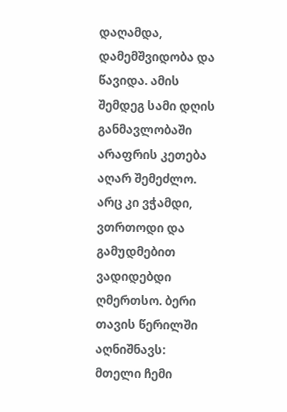დაღამდა, დამემშვიდობა და წავიდა. ამის შემდეგ სამი დღის განმავლობაში არაფრის კეთება აღარ შემეძლო. არც კი ვჭამდი, ვთრთოდი და გამუდმებით ვადიდებდი ღმერთსო. ბერი თავის წერილში აღნიშნავს: მთელი ჩემი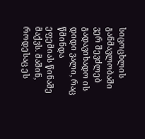სიცოცხლის განმავლობაში ვერ შევძლებ გადავიხადო ის დიდი ვალი, რაც წმინდა ეფემიას წინაშე მაქვს. მაშინ, როდესაც ეს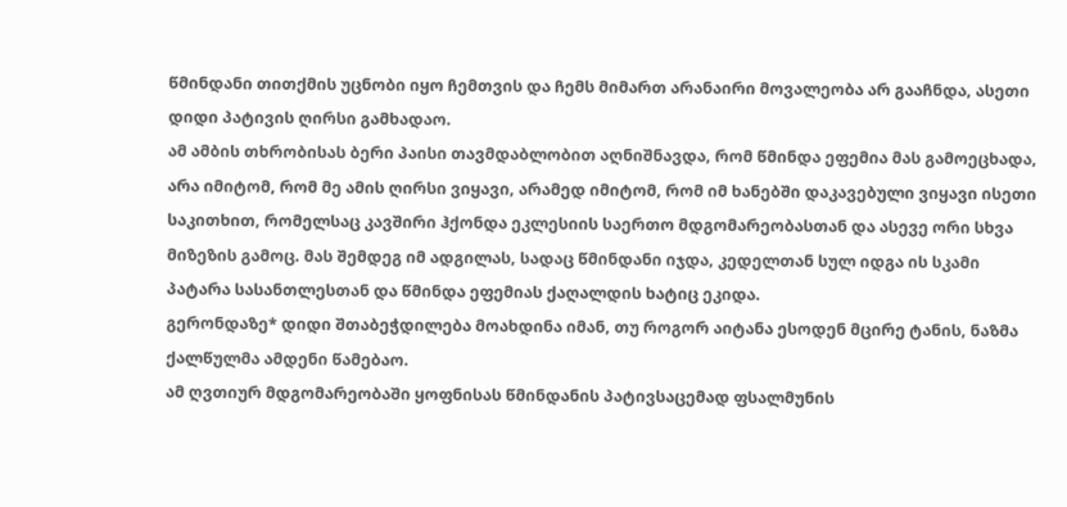წმინდანი თითქმის უცნობი იყო ჩემთვის და ჩემს მიმართ არანაირი მოვალეობა არ გააჩნდა, ასეთი დიდი პატივის ღირსი გამხადაო.
ამ ამბის თხრობისას ბერი პაისი თავმდაბლობით აღნიშნავდა, რომ წმინდა ეფემია მას გამოეცხადა, არა იმიტომ, რომ მე ამის ღირსი ვიყავი, არამედ იმიტომ, რომ იმ ხანებში დაკავებული ვიყავი ისეთი საკითხით, რომელსაც კავშირი ჰქონდა ეკლესიის საერთო მდგომარეობასთან და ასევე ორი სხვა მიზეზის გამოც. მას შემდეგ იმ ადგილას, სადაც წმინდანი იჯდა, კედელთან სულ იდგა ის სკამი პატარა სასანთლესთან და წმინდა ეფემიას ქაღალდის ხატიც ეკიდა.
გერონდაზე* დიდი შთაბეჭდილება მოახდინა იმან, თუ როგორ აიტანა ესოდენ მცირე ტანის, ნაზმა ქალწულმა ამდენი წამებაო.
ამ ღვთიურ მდგომარეობაში ყოფნისას წმინდანის პატივსაცემად ფსალმუნის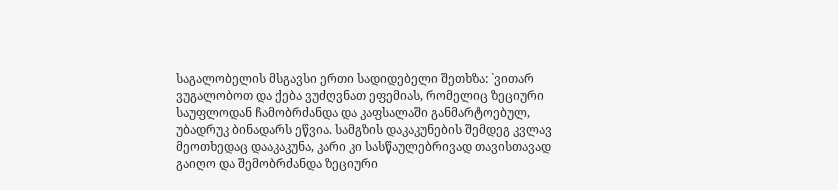საგალობელის მსგავსი ერთი სადიდებელი შეთხზა: `ვითარ ვუგალობოთ და ქება ვუძღვნათ ეფემიას, რომელიც ზეციური საუფლოდან ჩამობრძანდა და კაფსალაში განმარტოებულ, უბადრუკ ბინადარს ეწვია. სამგზის დაკაკუნების შემდეგ კვლავ მეოთხედაც დააკაკუნა, კარი კი სასწაულებრივად თავისთავად გაიღო და შემობრძანდა ზეციური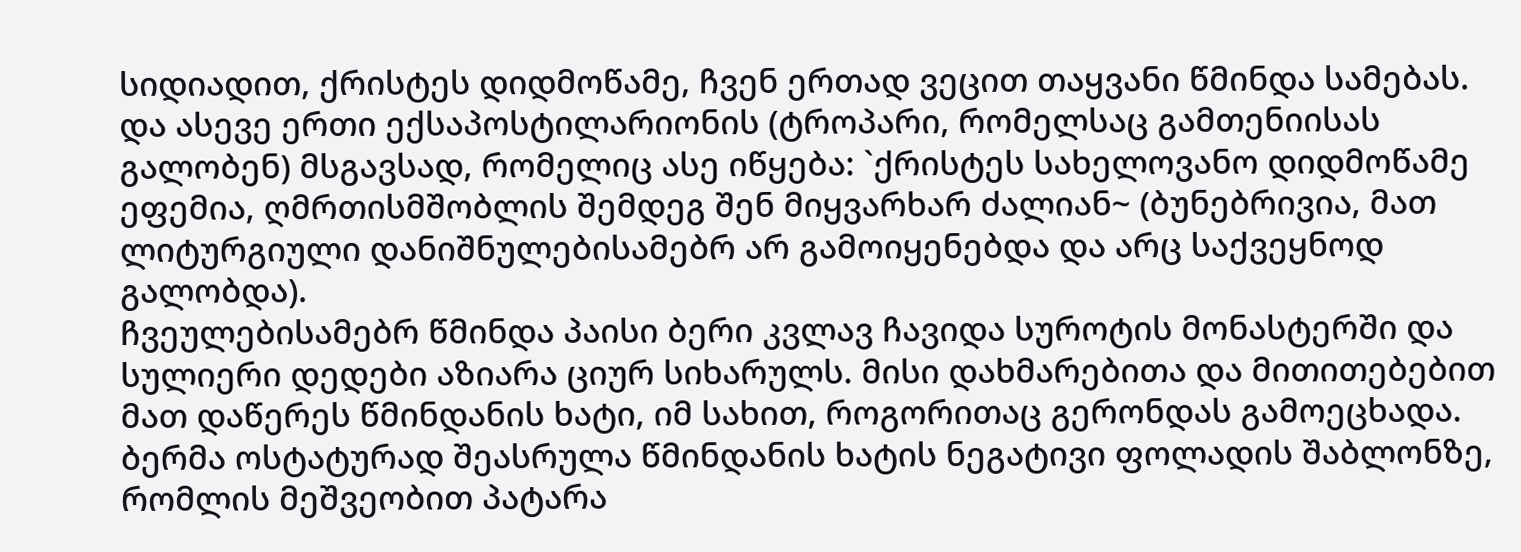სიდიადით, ქრისტეს დიდმოწამე, ჩვენ ერთად ვეცით თაყვანი წმინდა სამებას. და ასევე ერთი ექსაპოსტილარიონის (ტროპარი, რომელსაც გამთენიისას გალობენ) მსგავსად, რომელიც ასე იწყება: `ქრისტეს სახელოვანო დიდმოწამე ეფემია, ღმრთისმშობლის შემდეგ შენ მიყვარხარ ძალიან~ (ბუნებრივია, მათ ლიტურგიული დანიშნულებისამებრ არ გამოიყენებდა და არც საქვეყნოდ გალობდა).
ჩვეულებისამებრ წმინდა პაისი ბერი კვლავ ჩავიდა სუროტის მონასტერში და სულიერი დედები აზიარა ციურ სიხარულს. მისი დახმარებითა და მითითებებით მათ დაწერეს წმინდანის ხატი, იმ სახით, როგორითაც გერონდას გამოეცხადა.
ბერმა ოსტატურად შეასრულა წმინდანის ხატის ნეგატივი ფოლადის შაბლონზე, რომლის მეშვეობით პატარა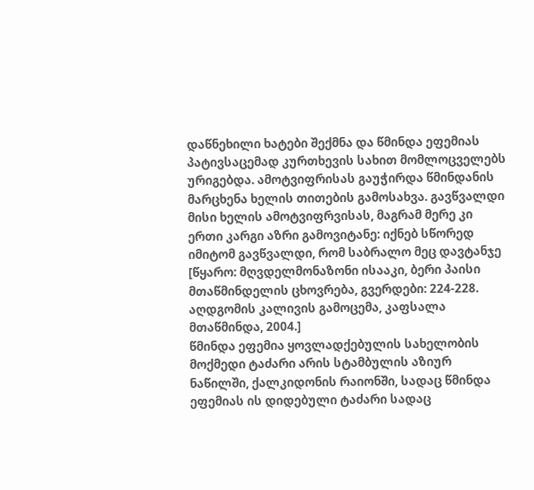დაწნეხილი ხატები შექმნა და წმინდა ეფემიას პატივსაცემად კურთხევის სახით მომლოცველებს ურიგებდა. ამოტვიფრისას გაუჭირდა წმინდანის მარცხენა ხელის თითების გამოსახვა. გავწვალდი მისი ხელის ამოტვიფრვისას, მაგრამ მერე კი ერთი კარგი აზრი გამოვიტანე: იქნებ სწორედ იმიტომ გავწვალდი, რომ საბრალო მეც დავტანჯე [წყარო: მღვდელმონაზონი ისააკი, ბერი პაისი მთაწმინდელის ცხოვრება, გვერდები: 224-228. აღდგომის კალივის გამოცემა, კაფსალა მთაწმინდა, 2004.]
წმინდა ეფემია ყოვლადქებულის სახელობის მოქმედი ტაძარი არის სტამბულის აზიურ ნაწილში, ქალკიდონის რაიონში, სადაც წმინდა ეფემიას ის დიდებული ტაძარი სადაც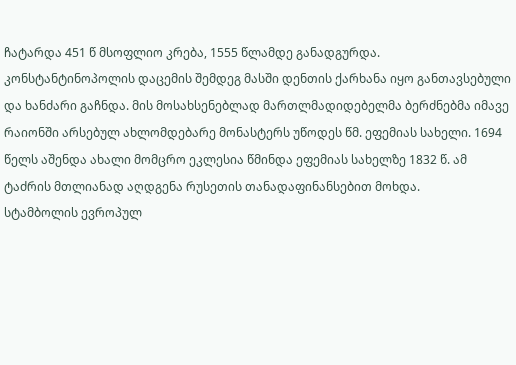ჩატარდა 451 წ მსოფლიო კრება, 1555 წლამდე განადგურდა. კონსტანტინოპოლის დაცემის შემდეგ მასში დენთის ქარხანა იყო განთავსებული და ხანძარი გაჩნდა. მის მოსახსენებლად მართლმადიდებელმა ბერძნებმა იმავე რაიონში არსებულ ახლომდებარე მონასტერს უწოდეს წმ. ეფემიას სახელი. 1694 წელს აშენდა ახალი მომცრო ეკლესია წმინდა ეფემიას სახელზე 1832 წ. ამ ტაძრის მთლიანად აღდგენა რუსეთის თანადაფინანსებით მოხდა.
სტამბოლის ევროპულ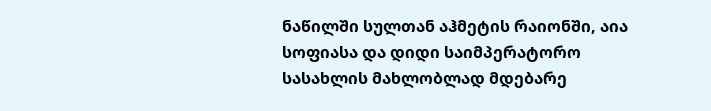ნაწილში სულთან აჰმეტის რაიონში, აია სოფიასა და დიდი საიმპერატორო სასახლის მახლობლად მდებარე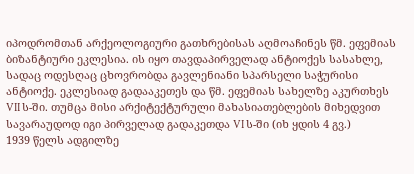იპოდრომთან არქეოლოგიური გათხრებისას აღმოაჩინეს წმ. ეფემიას ბიზანტიური ეკლესია. ის იყო თავდაპირველად ანტიოქეს სასახლე, სადაც ოდესღაც ცხოვრობდა გავლენიანი სპარსელი საჭურისი ანტიოქე. ეკლესიად გადააკეთეს და წმ. ეფემიას სახელზე აკურთხეს VII ს-ში. თუმცა მისი არქიტექტურული მახასიათებლების მიხედვით სავარაუდოდ იგი პირველად გადაკეთდა VI ს-ში (იხ ყდის 4 გვ.)
1939 წელს ადგილზე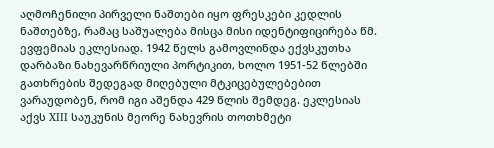აღმოჩენილი პირველი ნაშთები იყო ფრესკები კედლის ნაშთებზე, რამაც საშუალება მისცა მისი იდენტიფიცირება წმ. ევფემიას ეკლესიად. 1942 წელს გამოვლინდა ექვსკუთხა დარბაზი ნახევარწრიული პორტიკით, ხოლო 1951-52 წლებში გათხრების შედეგად მიღებული მტკიცებულებებით ვარაუდობენ, რომ იგი აშენდა 429 წლის შემდეგ. ეკლესიას აქვს XIII საუკუნის მეორე ნახევრის თოთხმეტი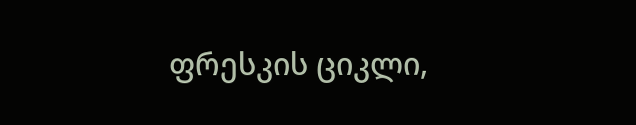ფრესკის ციკლი,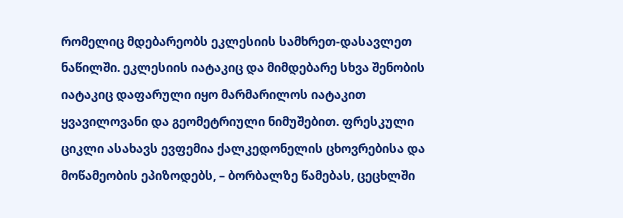რომელიც მდებარეობს ეკლესიის სამხრეთ-დასავლეთ ნაწილში. ეკლესიის იატაკიც და მიმდებარე სხვა შენობის იატაკიც დაფარული იყო მარმარილოს იატაკით ყვავილოვანი და გეომეტრიული ნიმუშებით. ფრესკული ციკლი ასახავს ევფემია ქალკედონელის ცხოვრებისა და მოწამეობის ეპიზოდებს, – ბორბალზე წამებას, ცეცხლში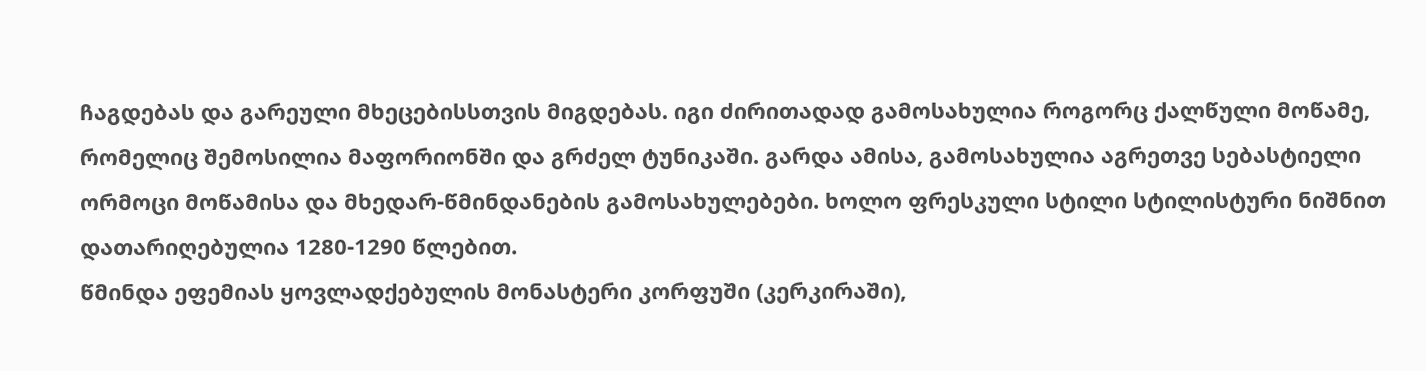ჩაგდებას და გარეული მხეცებისსთვის მიგდებას. იგი ძირითადად გამოსახულია როგორც ქალწული მოწამე, რომელიც შემოსილია მაფორიონში და გრძელ ტუნიკაში. გარდა ამისა, გამოსახულია აგრეთვე სებასტიელი ორმოცი მოწამისა და მხედარ-წმინდანების გამოსახულებები. ხოლო ფრესკული სტილი სტილისტური ნიშნით დათარიღებულია 1280-1290 წლებით.
წმინდა ეფემიას ყოვლადქებულის მონასტერი კორფუში (კერკირაში),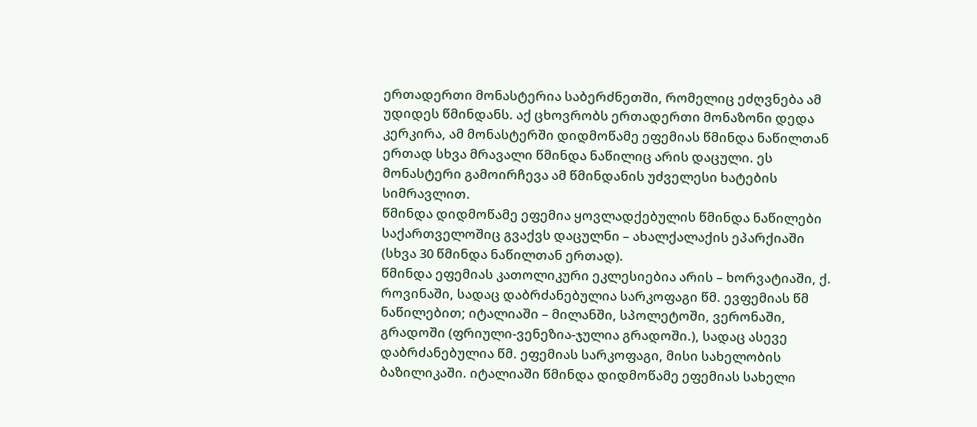ერთადერთი მონასტერია საბერძნეთში, რომელიც ეძღვნება ამ უდიდეს წმინდანს. აქ ცხოვრობს ერთადერთი მონაზონი დედა კერკირა, ამ მონასტერში დიდმოწამე ეფემიას წმინდა ნაწილთან ერთად სხვა მრავალი წმინდა ნაწილიც არის დაცული. ეს მონასტერი გამოირჩევა ამ წმინდანის უძველესი ხატების სიმრავლით.
წმინდა დიდმოწამე ეფემია ყოვლადქებულის წმინდა ნაწილები საქართველოშიც გვაქვს დაცულნი – ახალქალაქის ეპარქიაში (სხვა 30 წმინდა ნაწილთან ერთად).
წმინდა ეფემიას კათოლიკური ეკლესიებია არის – ხორვატიაში, ქ. როვინაში, სადაც დაბრძანებულია სარკოფაგი წმ. ევფემიას წმ ნაწილებით; იტალიაში – მილანში, სპოლეტოში, ვერონაში, გრადოში (ფრიული-ვენეზია-ჯულია გრადოში.), სადაც ასევე დაბრძანებულია წმ. ეფემიას სარკოფაგი, მისი სახელობის ბაზილიკაში. იტალიაში წმინდა დიდმოწამე ეფემიას სახელი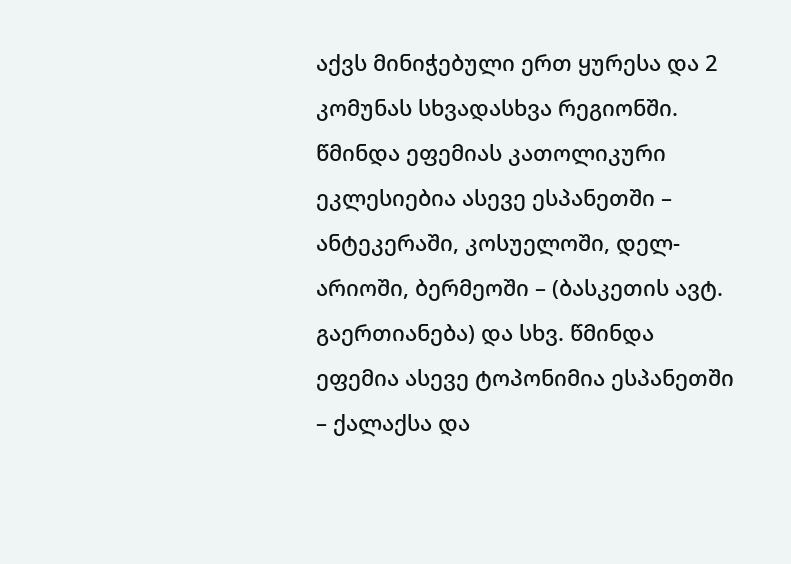აქვს მინიჭებული ერთ ყურესა და 2 კომუნას სხვადასხვა რეგიონში.
წმინდა ეფემიას კათოლიკური ეკლესიებია ასევე ესპანეთში – ანტეკერაში, კოსუელოში, დელ-არიოში, ბერმეოში – (ბასკეთის ავტ. გაერთიანება) და სხვ. წმინდა ეფემია ასევე ტოპონიმია ესპანეთში – ქალაქსა და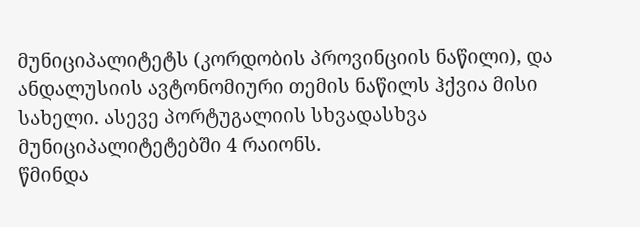მუნიციპალიტეტს (კორდობის პროვინციის ნაწილი), და ანდალუსიის ავტონომიური თემის ნაწილს ჰქვია მისი სახელი. ასევე პორტუგალიის სხვადასხვა მუნიციპალიტეტებში 4 რაიონს.
წმინდა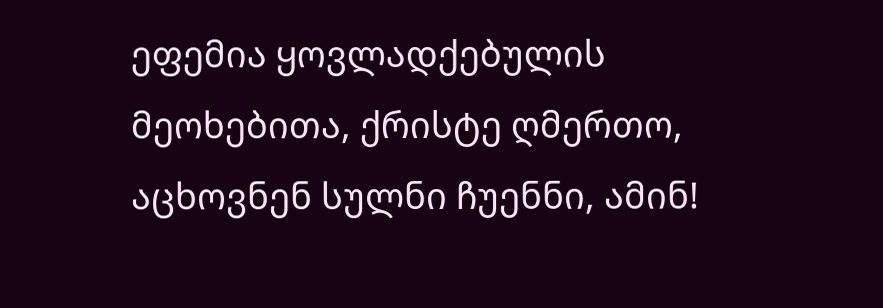ეფემია ყოვლადქებულის მეოხებითა, ქრისტე ღმერთო, აცხოვნენ სულნი ჩუენნი, ამინ!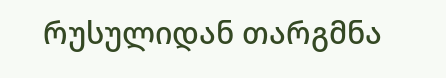რუსულიდან თარგმნა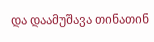და დაამუშავა თინათინ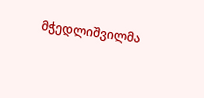მჭედლიშვილმა